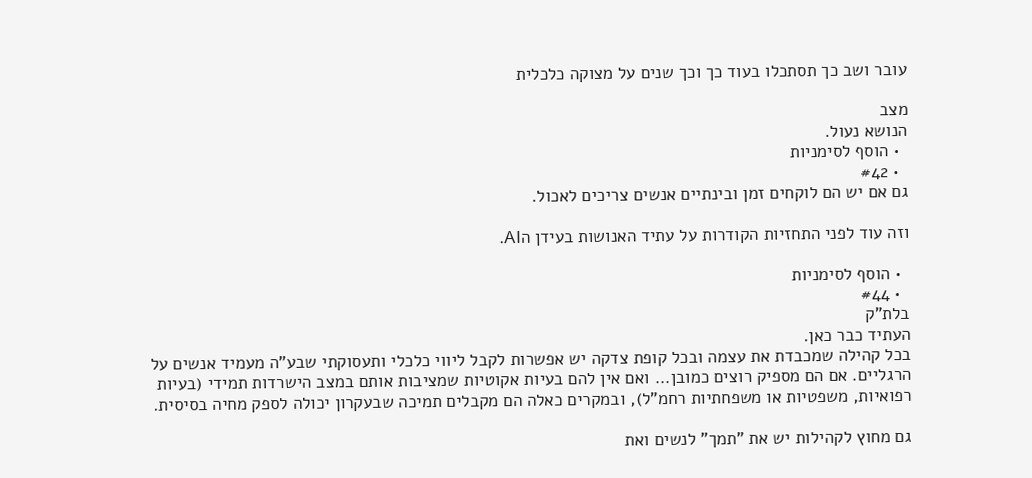עובר ושב כך תסתכלו בעוד כך וכך שנים על מצוקה כלכלית

מצב
הנושא נעול.
  • הוסף לסימניות
  • #42
גם אם יש הם לוקחים זמן ובינתיים אנשים צריכים לאכול.

וזה עוד לפני התחזיות הקודרות על עתיד האנושות בעידן הAI.

  • הוסף לסימניות
  • #44
בלת"ק
העתיד כבר כאן.
בכל קהילה שמכבדת את עצמה ובכל קופת צדקה יש אפשרות לקבל ליווי כלכלי ותעסוקתי שבע"ה מעמיד אנשים על הרגליים. אם הם מספיק רוצים כמובן... ואם אין להם בעיות אקוטיות שמציבות אותם במצב הישרדות תמידי (בעיות רפואיות, משפטיות או משפחתיות רחמ"ל), ובמקרים כאלה הם מקבלים תמיכה שבעקרון יכולה לספק מחיה בסיסית.

גם מחוץ לקהילות יש את "תמך" לנשים ואת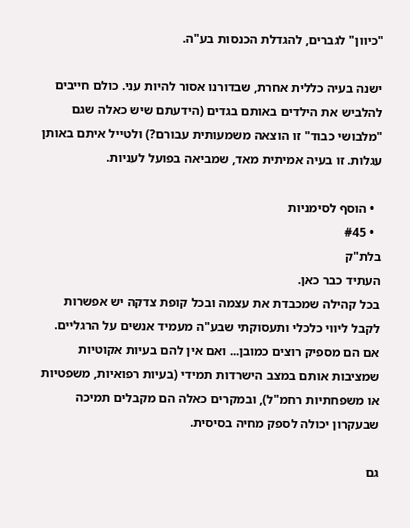"כיוון" לגברים, להגדלת הכנסות בע"ה.

ישנה בעיה כללית אחרת, שבדורנו אסור להיות עני. כולם חייבים להלביש את הילדים באותם בגדים (הידעתם שיש כאלה שגם "מלבושי כבוד" זו הוצאה משמעותית עבורם?) ולטייל איתם באותן עגלות. זו בעיה אמיתית מאד, שמביאה בפועל לעניות.

  • הוסף לסימניות
  • #45
בלת"ק
העתיד כבר כאן.
בכל קהילה שמכבדת את עצמה ובכל קופת צדקה יש אפשרות לקבל ליווי כלכלי ותעסוקתי שבע"ה מעמיד אנשים על הרגליים. אם הם מספיק רוצים כמובן... ואם אין להם בעיות אקוטיות שמציבות אותם במצב הישרדות תמידי (בעיות רפואיות, משפטיות או משפחתיות רחמ"ל), ובמקרים כאלה הם מקבלים תמיכה שבעקרון יכולה לספק מחיה בסיסית.

גם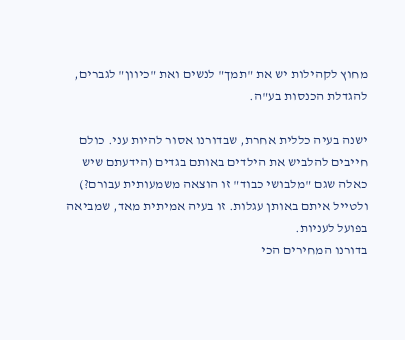מחוץ לקהילות יש את "תמך" לנשים ואת "כיוון" לגברים, להגדלת הכנסות בע"ה.

ישנה בעיה כללית אחרת, שבדורנו אסור להיות עני. כולם חייבים להלביש את הילדים באותם בגדים (הידעתם שיש כאלה שגם "מלבושי כבוד" זו הוצאה משמעותית עבורם?) ולטייל איתם באותן עגלות. זו בעיה אמיתית מאד, שמביאה בפועל לעניות.
בדורנו המחירים הכי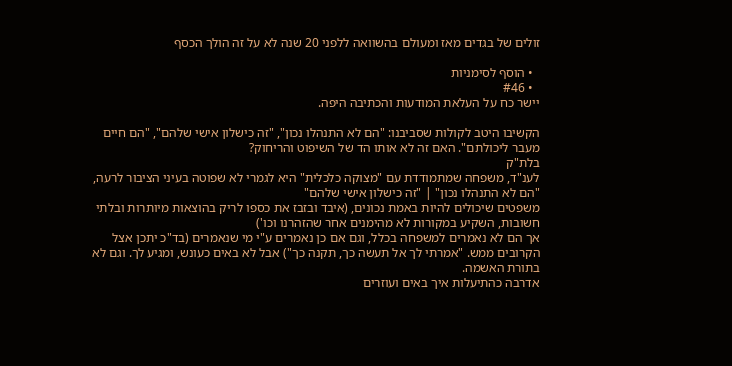זולים של בגדים מאז ומעולם בהשוואה ללפני 20 שנה לא על זה הולך הכסף

  • הוסף לסימניות
  • #46
יישר כח על העלאת המודעות והכתיבה היפה.

הקשיבו היטב לקולות שסביבנו: "הם לא התנהלו נכון", "זה כישלון אישי שלהם", "הם חיים מעבר ליכולתם". האם זה לא אותו הד של השיפוט והריחוק?
בלת"ק
לענ"ד, משפחה שמתמודדת עם "מצוקה כלכלית" היא לגמרי לא שפוטה בעיני הציבור לרעה,
"הם לא התנהלו נכון" | "זה כישלון אישי שלהם"
משפטים שיכולים להיות באמת נכונים, (איבד ובזבז את כספו לריק בהוצאות מיותרות ובלתי חשובות, השקיע במקורות לא מהימנים אחר שהזהרנו וכו')
אך הם לא נאמרים למשפחה בכלל, וגם אם כן נאמרים ע"י מי שנאמרים (בד"כ יתכן אצל הקרובים ממש. "אמרתי לך אל תעשה כך, תקנה כך") אבל לא באים כעונש, ומגיע לך. וגם לא בתורת האשמה.
אדרבה כהתיעלות איך באים ועוזרים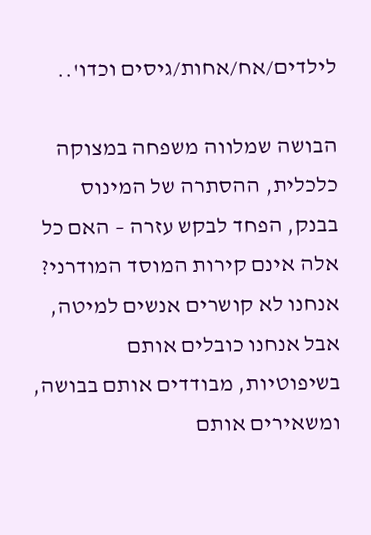לילדים/אח/אחות/גיסים וכדו'..

הבושה שמלווה משפחה במצוקה כלכלית, ההסתרה של המינוס בבנק, הפחד לבקש עזרה – האם כל אלה אינם קירות המוסד המודרני? אנחנו לא קושרים אנשים למיטה, אבל אנחנו כובלים אותם בשיפוטיות, מבודדים אותם בבושה, ומשאירים אותם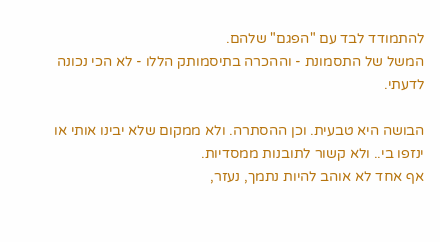להתמודד לבד עם "הפגם" שלהם.
המשל של התסמונת - וההכרה בתיסמותק הללו - לא הכי נכונה לדעתי.

הבושה היא טבעית. וכן ההסתרה. ולא ממקום שלא יבינו אותי או ינזפו בי.. ולא קשור לתובנות ממסדיות.
אף אחד לא אוהב להיות נתמך, נעזר,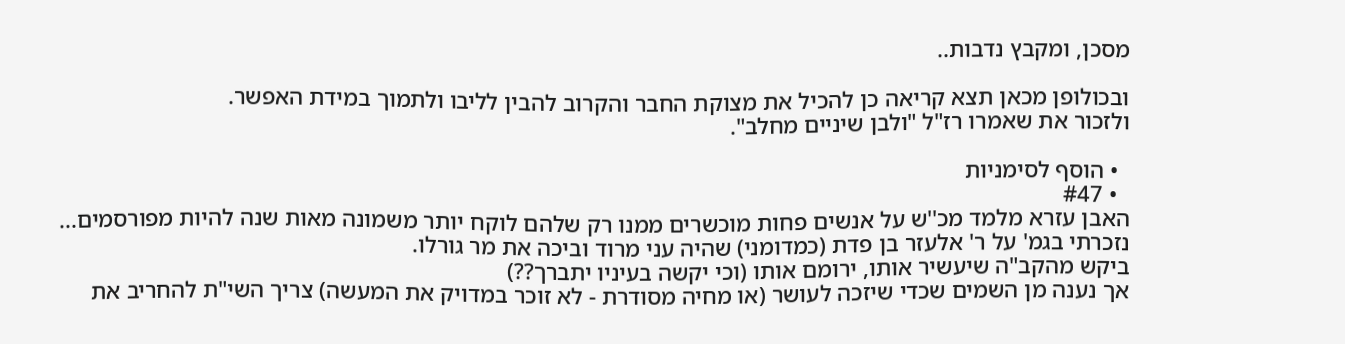מסכן, ומקבץ נדבות..

ובכולופן מכאן תצא קריאה כן להכיל את מצוקת החבר והקרוב להבין לליבו ולתמוך במידת האפשר.
ולזכור את שאמרו רז"ל "ולבן שיניים מחלב".

  • הוסף לסימניות
  • #47
האבן עזרא מלמד מכ''ש על אנשים פחות מוכשרים ממנו רק שלהם לוקח יותר משמונה מאות שנה להיות מפורסמים...
נזכרתי בגמ' על ר' אלעזר בן פדת (כמדומני) שהיה עני מרוד וביכה את מר גורלו.
ביקש מהקב"ה שיעשיר אותו, ירומם אותו (וכי יקשה בעיניו יתברך??)
אך נענה מן השמים שכדי שיזכה לעושר (או מחיה מסודרת - לא זוכר במדויק את המעשה) צריך השי"ת להחריב את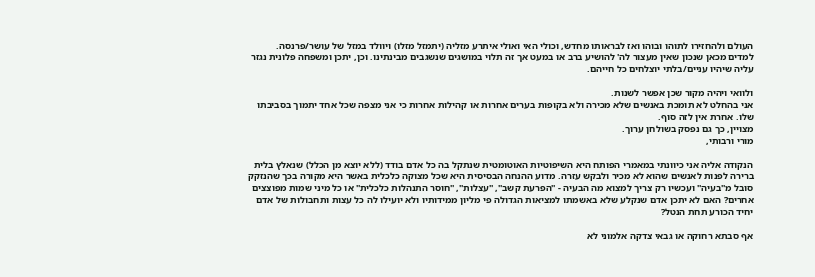העולם ולהחזירו לתוהו ובוהו ואז לבראותו מחדש, וכולי האי ואולי איתרע מזליה (יתמזל מזלו) ויוולד במזל של עושר/פרנסה.
למדים מכאן שנכון שאין מעצור לה' להושיע ברב או במעט אך זה תלוי במושגים שנשגבים מבינתינו. וכן, יתכן ומשפחה פלונית נגזר עליה שיהיו עניים/בלתי יוצלחים כל חייהם.

ולוואי ויהיה מקור שכן אפשר לשנות.
אני בהחלט לא תומכת באנשים שלא מכירה ולא בקופות בערים אחרות או קהילות אחרות כי אני מצפה שכל אחד יתמוך בסביבתו שלו. אחרת אין לזה סוף.
מצויין, כך גם נפסק בשולחן ערוך.
מורי ורבותי,

הנקודה אליה אני כיוונתי במאמרי הפותח היא השיפוטיות האוטומטית שנתקל בה כל אדם בודד (ללא יוצא מן הכלל) שנאלץ בלית ברירה לפנות לאנשים שהוא לא מכיר ולבקש עזרה. מדוע ההנחה הבסיסית היא שכל מצוקה כלכלית באשר היא מקורה בכך שהנזקק סובל מ''בעיה'' ועכשיו רק צריך למצוא מה הבעיה - ''הפרעת קשב'', ''עצלות'', ''חוסר התנהלות כלכלית'' או כל מיני שמות מפוצצים אחרים? האם לא יתכן אדם שנקלע שלא באשמתו למציאות הגדולה פי מליון ממידותיו ולא יועילו לה כל עצות ותחבולות של אדם יחיד הכורע תחת הנטל?

אף סבתא רחוקה או גבאי צדקה אלמוני לא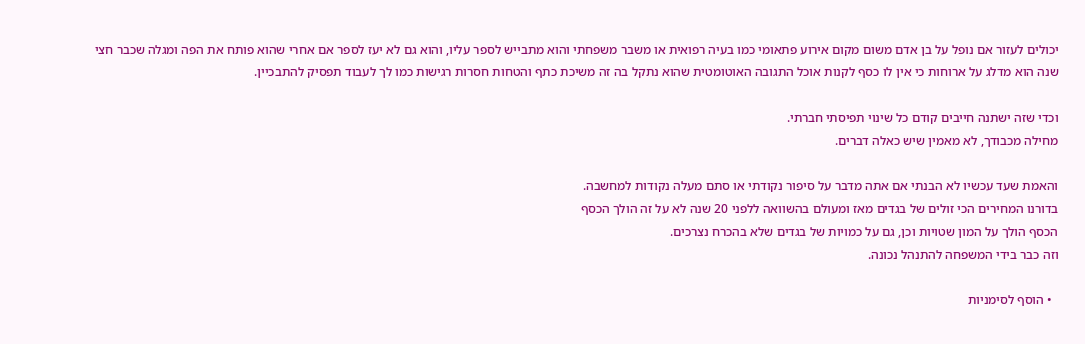יכולים לעזור אם נופל על בן אדם משום מקום אירוע פתאומי כמו בעיה רפואית או משבר משפחתי והוא מתבייש לספר עליו, והוא גם לא יעז לספר אם אחרי שהוא פותח את הפה ומגלה שכבר חצי שנה הוא מדלג על ארוחות כי אין לו כסף לקנות אוכל התגובה האוטומטית שהוא נתקל בה זה משיכת כתף והטחות חסרות רגישות כמו לך לעבוד תפסיק להתבכיין.

וכדי שזה ישתנה חייבים קודם כל שינוי תפיסתי חברתי.
מחילה מכבודך, לא מאמין שיש כאלה דברים.

והאמת שעד עכשיו לא הבנתי אם אתה מדבר על סיפור נקודתי או סתם מעלה נקודות למחשבה.
בדורנו המחירים הכי זולים של בגדים מאז ומעולם בהשוואה ללפני 20 שנה לא על זה הולך הכסף
הכסף הולך על המון שטויות וכן, גם על כמויות של בגדים שלא בהכרח נצרכים.
וזה כבר בידי המשפחה להתנהל נכונה.

  • הוסף לסימניות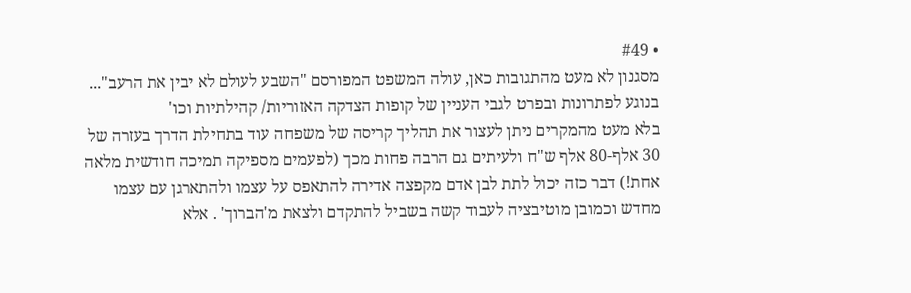• #49
מסגנון לא מעט מהתגובות כאן, עולה המשפט המפורסם "השבע לעולם לא יבין את הרעב"...
בנוגע לפתרונות ובפרט לגבי העניין של קופות הצדקה האזוריות/ קהילתיות וכו'
בלא מעט מהמקרים ניתן לעצור את תהליך קריסה של משפחה עוד בתחילת הדרך בעזרה של 30 אלף-80 אלף ש"ח ולעיתים גם הרבה פחות מכך (לפעמים מספיקה תמיכה חודשית מלאה אחת!) דבר כזה יכול לתת לבן אדם מקפצה אדירה להתאפס על עצמו ולהתארגן עם עצמו מחדש וכמובן מוטיבציה לעבוד קשה בשביל להתקדם ולצאת מ'הברוך' . אלא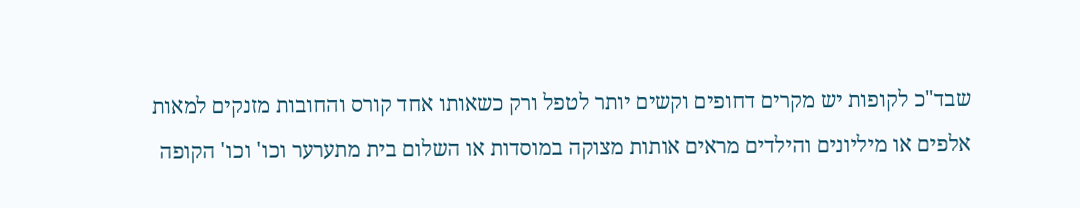שבד"כ לקופות יש מקרים דחופים וקשים יותר לטפל ורק כשאותו אחד קורס והחובות מזנקים למאות אלפים או מיליונים והילדים מראים אותות מצוקה במוסדות או השלום בית מתערער וכו' וכו' הקופה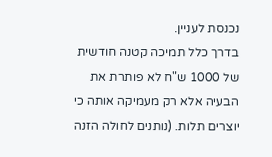נכנסת לעניין.
בדרך כלל תמיכה קטנה חודשית של 1000 ש"ח לא פותרת את הבעיה אלא רק מעמיקה אותה כי יוצרים תלות. (נותנים לחולה הזנה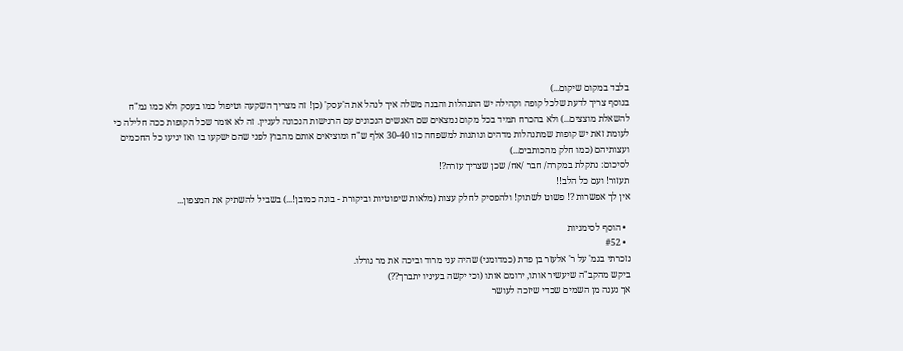בלבד במקום שיקום...)
בנוסף צריך לדעת שלכל קופה וקהילה יש התנהלות והבנה משלה איך לנהל את ה'עסק' (כן! זה מצריך השקעה וטיפול כמו בעסק ולא כמו גמ"ח להשאלת מוצצים...) ולא בהכרח תמיד בכל מקום נמצאים שם האנשים הנכונים עם הרגישות הנכונה לעניין. זה לא אומר שכל הקופות ככה חלילה כי לעומת זאת יש קופות שמתנהלות מדהים ונותנות למשפחה כזו 30-40 אלף ש"ח ומוציאים אותם מהבוץ לפני שהם ישקעו בו ואז יגיעו כל החכמים ועצותיהם (כמו חלק מהכותבים...)
לסיכום: נתקלת במקרה/ חבר /אח/ שכן שצריך עזרה?!
תעזור! ועם כל הלב!!
אין לך אפשרות ?! פשוט לשתוק! ולהפסיק לחלק עצות (מלאות שיפוטיות וביקורת - בונה כמובן!...) בשביל להשתיק את המצפון...

  • הוסף לסימניות
  • #52
נזכרתי בגמ' על ר' אלעזר בן פדת (כמדומני) שהיה עני מרוד וביכה את מר גורלו.
ביקש מהקב"ה שיעשיר אותו, ירומם אותו (וכי יקשה בעיניו יתברך??)
אך נענה מן השמים שכדי שיזכה לעושר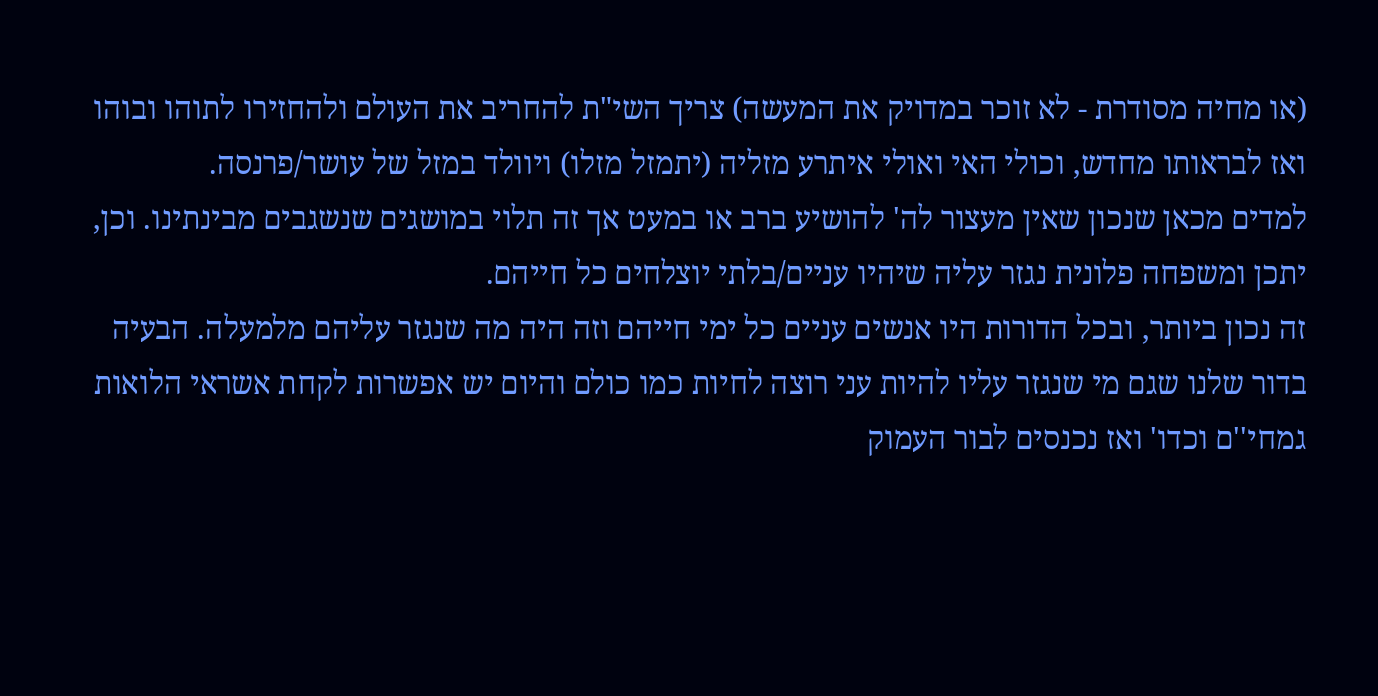(או מחיה מסודרת - לא זוכר במדויק את המעשה) צריך השי"ת להחריב את העולם ולהחזירו לתוהו ובוהו ואז לבראותו מחדש, וכולי האי ואולי איתרע מזליה (יתמזל מזלו) ויוולד במזל של עושר/פרנסה.
למדים מכאן שנכון שאין מעצור לה' להושיע ברב או במעט אך זה תלוי במושגים שנשגבים מבינתינו. וכן, יתכן ומשפחה פלונית נגזר עליה שיהיו עניים/בלתי יוצלחים כל חייהם.
זה נכון ביותר, ובכל הדורות היו אנשים עניים כל ימי חייהם וזה היה מה שנגזר עליהם מלמעלה. הבעיה בדור שלנו שגם מי שנגזר עליו להיות עני רוצה לחיות כמו כולם והיום יש אפשרות לקחת אשראי הלואות גמחי''ם וכדו' ואז נכנסים לבור העמוק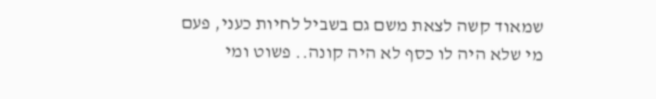שמאוד קשה לצאת משם גם בשביל לחיות כעני, פעם מי שלא היה לו כסף לא היה קונה.. פשוט ומי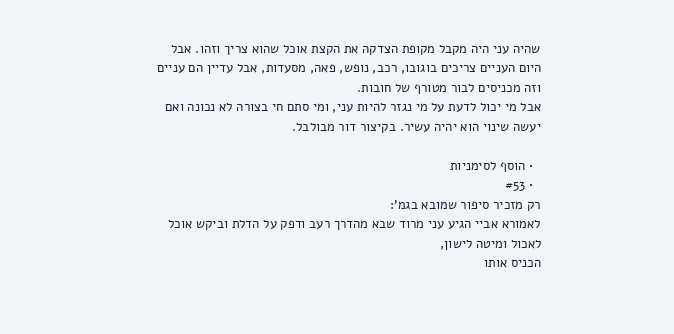שהיה עני היה מקבל מקופת הצדקה את הקצת אוכל שהוא צריך וזהו. אבל היום העניים צריכים בוגובו, רכב, נופש, פאה, מסעדות, אבל עדיין הם עניים וזה מכניסים לבור מטורף של חובות.
אבל מי יכול לדעת על מי נגזר להיות עני, ומי סתם חי בצורה לא נכונה ואם יעשה שינוי הוא יהיה עשיר. בקיצור דור מבולבל.

  • הוסף לסימניות
  • #53
רק מזכיר סיפור שמובא בגמ':
לאמורא אביי הגיע עני מרוד שבא מהדרך רעב ודפק על הדלת וביקש אוכל לאכול ומיטה לישון,
הכניס אותו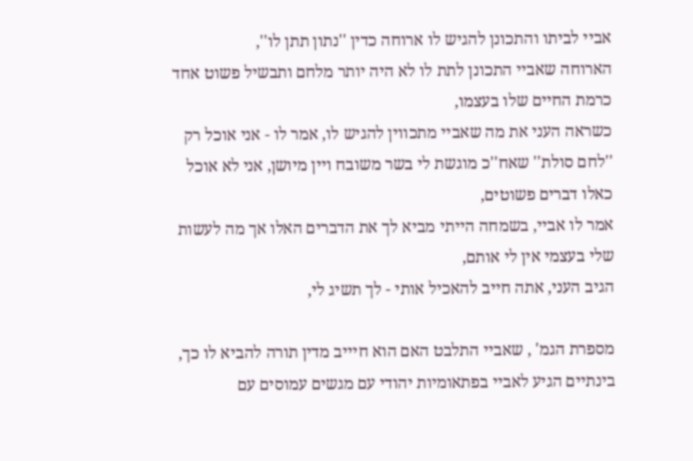אביי לביתו והתכונן להגיש לו ארוחה כדין ''נתון תתן לו'',
הארוחה שאביי התכונן לתת לו לא היה יותר מלחם ותבשיל פשוט אחד כרמת החיים שלו בעצמו,
כשראה העני את מה שאביי מתכווין להגיש לו, אמר לו - אני אוכל רק ''לחם סולת'' שאח''כ מוגשת לי בשר משובח ויין מיושן, אני לא אוכל כאלו דברים פשוטים,
אמר לו אביי, בשמחה הייתי מביא לך את הדברים האלו אך מה לעשות שלי בעצמי אין לי אותם,
הגיב העני, אתה חייב להאכיל אותי - לך תשיג לי,

מספרת הגמ' , שאביי התלבט האם הוא חיייב מדין תורה להביא לו כך,
בינתיים הגיע לאביי בפתאומיות יהודי עם מגשים עמוסים עם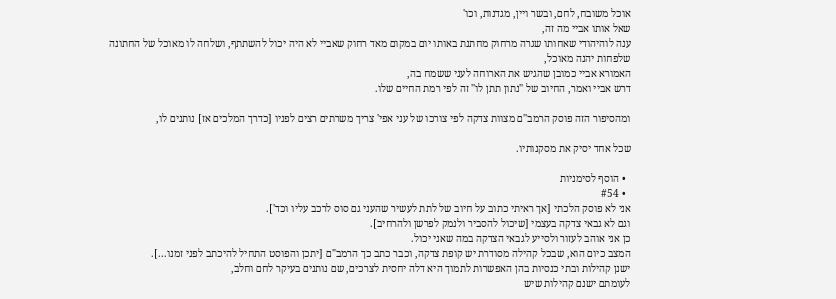אוכל משובח, לחם, ובשר ויין, מגדנות, וכו'
שאל אותו אביי מה זה,
ענה לוהיהודי שאחותו שגרה מרחוק מחתנת באותו יום במקום מאד רחוק שאביי לא היה יכול להשתתף, ושלחה לו מאוכל של החתונה שלפחות יהנה מאוכל,
האמורא אביי כמובן שהגיש את הארוחה לעני ששמח בה,
דרש אביי ואמר, החיוב של ''נתון תתן לו'' זה לפי רמת החיים שלו.

ומהסיפור הזה פוסק הרמב''ם מצוות צדקה לפי צורכו של עני אפי' צריך משרתים רצים לפניו [כדרך המלכים אז] נותנים לו,

שכל אחד יסיק את מסקנותיו.

  • הוסף לסימניות
  • #54
אני לא פוסק הלכתי [אך ראיתי כתוב על חיוב של לתת לעשיר שהעני גם סוס לרכב עליו וכד'].
וגם לא גבאי צדקה בעצמי [שיכול להסביר ולנמק לפרשן ולהרחיב].
כן אני אוהב לעזור ולסייע לגבאי הצדקה במה שאני יכול.
המצב כיום הוא, שבכל קהילה מסודרת יש קופת צדקה, וכבר כתב כך הרמב"ם [יתכן והפוסט התחיל להיכתב לפני זמנו...].
ישנן קהילות ובתי כנסיות בהן האפשרות לתמוך היא דלה יחסית לצרכים, שם נותנים בעיקר לחם וחלב,
לעומתם ישנם קהילות שיש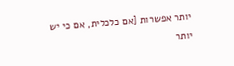יותר אפשרות [אם כלכלית, אם כי יש יותר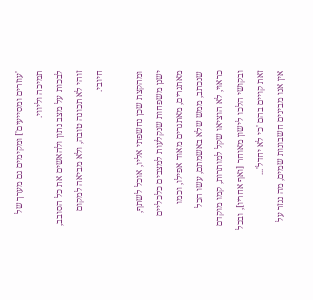'עוזרים ומסייעים'] ומקימים גם מערך של תמיכה וליווי.
לבכות על מצב נתון ולהאשים את כל הסובב, זוהי לא תכונה טובה, ולא מביאה למקום חיובי.

ומהקצת שכן נחשפתי אליו, אוכל לשתף,
ישנן משפחות שנקלעות למצבים כלכליים מאתגרים, מאתגרים מאוד אפילו, וכמו שנכתב, ממש שלא באשמתם, עשו הכל כראוי, לא הוציאו שקל למותרות, קמו מוקדם ובקושי הלכו לישון מאוחר [ואף אחריו], ובכל זאת קויים בהם 'כי לא יחדל'...
אין אנו מבינים חשבונות שמים, מה נגזר על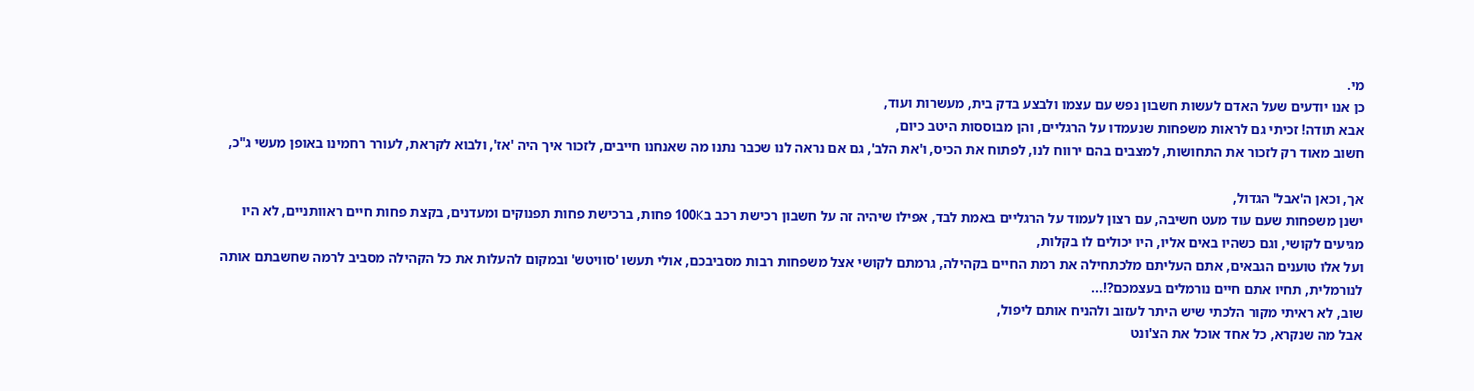מי.
כן אנו יודעים שעל האדם לעשות חשבון נפש עם עצמו ולבצע בדק בית, מעשרות ועוד,
אבא תודה! זכיתי גם לראות משפחות שנעמדו על הרגליים, והן מבוססות היטב כיום,
חשוב מאוד רק לזכור את התחושות, למצבים בהם ירווח לנו, לפתוח את הכיס, ו'את הלב', גם אם נראה לנו שכבר נתנו מה שאנחנו חייבים, לזכור איך היה 'אז', ולבוא לקראת, לעורר רחמינו באופן מעשי ג"כ,

אך, וכאן ה'אבל' הגדול,
ישנן משפחות שעם עוד מעט חשיבה, עם רצון לעמוד על הרגליים באמת לבד, אפילו שיהיה זה על חשבון רכישת רכב ב100K פחות, ברכישת פחות תפנוקים ומעדנים, בקצת פחות חיים ראוותניים, לא היו מגיעים לקושי, וגם כשהיו באים אליו, היו יכולים לו בקלות,
ועל אלו טוענים הגבאים, אתם העליתם מלכתחילה את רמת החיים בקהילה, גרמתם לקושי אצל משפחות רבות מסביבכם, אולי תעשו 'סוויטש' ובמקום להעלות את כל הקהילה מסביב לרמה שחשבתם אותה לנורמלית, תחיו אתם חיים נורמלים בעצמכם?!...
שוב, לא ראיתי מקור הלכתי שיש היתר לעזוב ולהניח אותם ליפול,
אבל מה שנקרא, כל אחד אוכל את הצ'ונט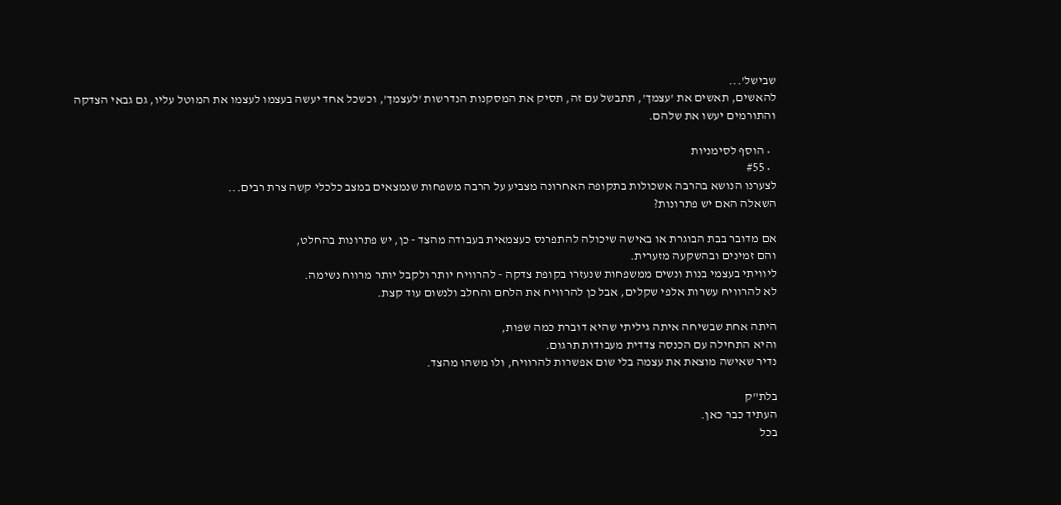שבישל'...
להאשים, תאשים את 'עצמך', תתבשל עם זה, תסיק את המסקנות הנדרשות 'לעצמך', וכשכל אחד יעשה בעצמו לעצמו את המוטל עליו, גם גבאי הצדקה והתורמים יעשו את שלהם.

  • הוסף לסימניות
  • #55
לצערנו הנושא בהרבה אשכולות בתקופה האחרונה מצביע על הרבה משפחות שנמצאים במצב כלכלי קשה צרת רבים...
השאלה האם יש פתרונות?

אם מדובר בבת הבוגרת או באישה שיכולה להתפרנס כעצמאית בעבודה מהצד - כן, יש פתרונות בהחלט,
והם זמינים ובהשקעה מזערית.
ליוויתי בעצמי בנות ונשים ממשפחות שנעזרו בקופת צדקה - להרוויח יותר ולקבל יותר מרווח נשימה.
לא להרוויח עשרות אלפי שקלים, אבל כן להרוויח את הלחם והחלב ולנשום עוד קצת.

היתה אחת שבשיחה איתה גיליתי שהיא דוברת כמה שפות,
והיא התחילה עם הכנסה צדדית מעבודות תרגום.
נדיר שאישה מוצאת את עצמה בלי שום אפשרות להרוויח, ולו משהו מהצד.

בלת"ק
העתיד כבר כאן.
בכל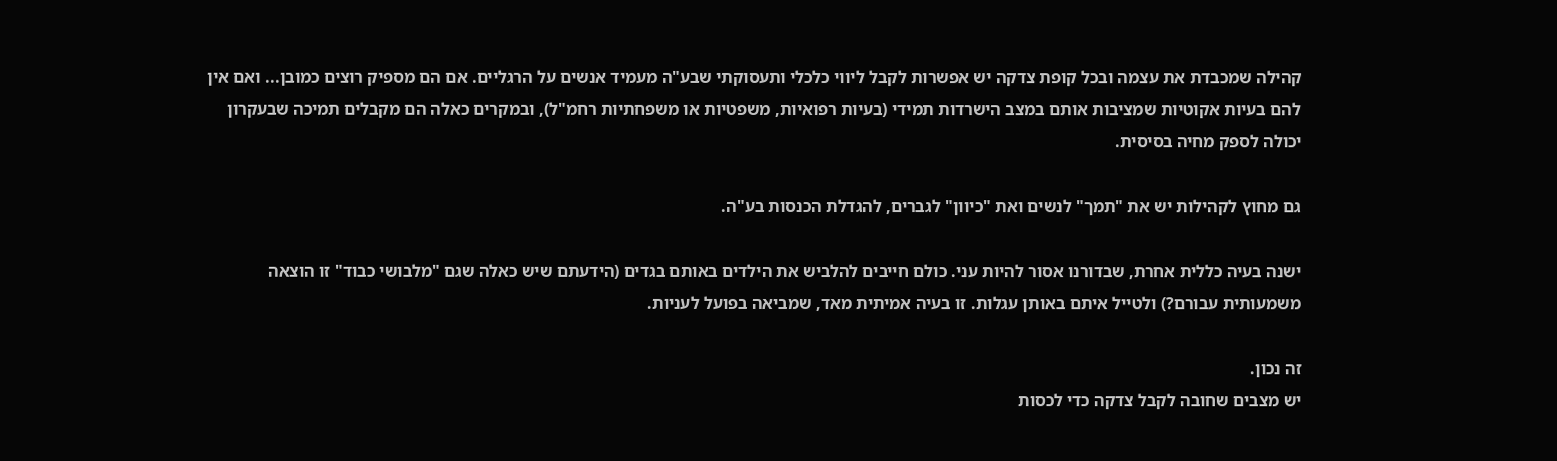קהילה שמכבדת את עצמה ובכל קופת צדקה יש אפשרות לקבל ליווי כלכלי ותעסוקתי שבע"ה מעמיד אנשים על הרגליים. אם הם מספיק רוצים כמובן... ואם אין להם בעיות אקוטיות שמציבות אותם במצב הישרדות תמידי (בעיות רפואיות, משפטיות או משפחתיות רחמ"ל), ובמקרים כאלה הם מקבלים תמיכה שבעקרון יכולה לספק מחיה בסיסית.

גם מחוץ לקהילות יש את "תמך" לנשים ואת "כיוון" לגברים, להגדלת הכנסות בע"ה.

ישנה בעיה כללית אחרת, שבדורנו אסור להיות עני. כולם חייבים להלביש את הילדים באותם בגדים (הידעתם שיש כאלה שגם "מלבושי כבוד" זו הוצאה משמעותית עבורם?) ולטייל איתם באותן עגלות. זו בעיה אמיתית מאד, שמביאה בפועל לעניות.

זה נכון.
יש מצבים שחובה לקבל צדקה כדי לכסות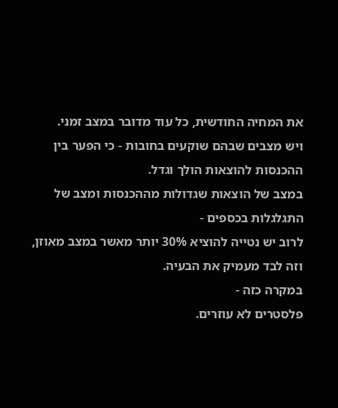את המחיה החודשית, כל עוד מדובר במצב זמני.
ויש מצבים שבהם שוקעים בחובות - כי הפער בין ההכנסות להוצאות הולך וגדל.
במצב של הוצאות שגדולות מההכנסות ומצב של התגלגלות בכספים -
לרוב יש נטייה להוציא 30% יותר מאשר במצב מאוזן,
וזה לבד מעמיק את הבעיה.
במקרה כזה -
פלסטרים לא עוזרים.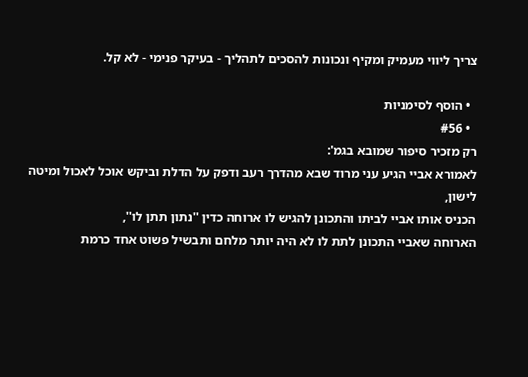צריך ליווי מעמיק ומקיף ונכונות להסכים לתהליך - בעיקר פנימי - לא קל.

  • הוסף לסימניות
  • #56
רק מזכיר סיפור שמובא בגמ':
לאמורא אביי הגיע עני מרוד שבא מהדרך רעב ודפק על הדלת וביקש אוכל לאכול ומיטה לישון,
הכניס אותו אביי לביתו והתכונן להגיש לו ארוחה כדין ''נתון תתן לו'',
הארוחה שאביי התכונן לתת לו לא היה יותר מלחם ותבשיל פשוט אחד כרמת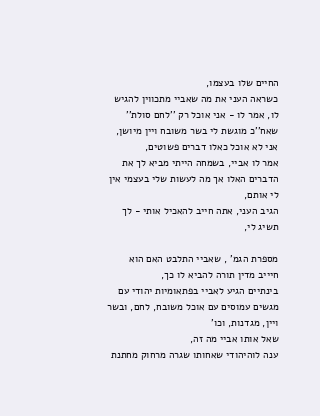החיים שלו בעצמו,
כשראה העני את מה שאביי מתכווין להגיש לו, אמר לו - אני אוכל רק ''לחם סולת'' שאח''כ מוגשת לי בשר משובח ויין מיושן, אני לא אוכל כאלו דברים פשוטים,
אמר לו אביי, בשמחה הייתי מביא לך את הדברים האלו אך מה לעשות שלי בעצמי אין לי אותם,
הגיב העני, אתה חייב להאכיל אותי - לך תשיג לי,

מספרת הגמ' , שאביי התלבט האם הוא חיייב מדין תורה להביא לו כך,
בינתיים הגיע לאביי בפתאומיות יהודי עם מגשים עמוסים עם אוכל משובח, לחם, ובשר ויין, מגדנות, וכו'
שאל אותו אביי מה זה,
ענה לוהיהודי שאחותו שגרה מרחוק מחתנת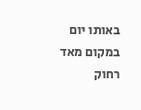באותו יום במקום מאד רחוק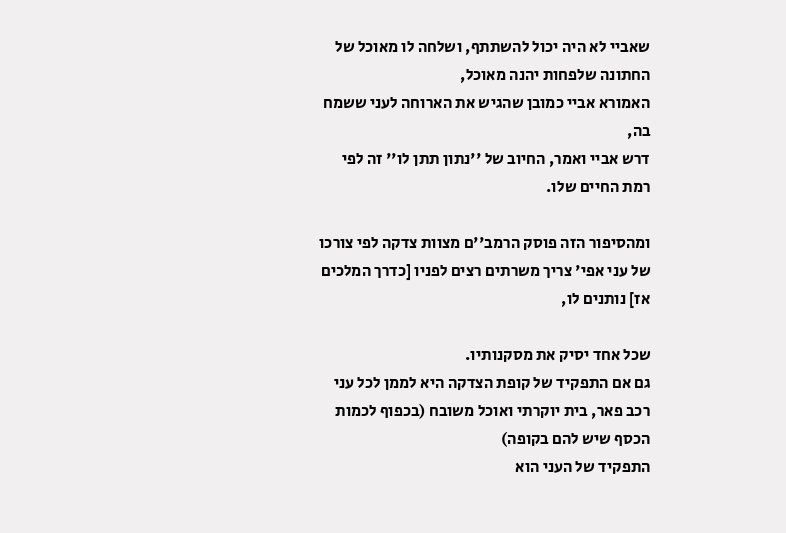שאביי לא היה יכול להשתתף, ושלחה לו מאוכל של החתונה שלפחות יהנה מאוכל,
האמורא אביי כמובן שהגיש את הארוחה לעני ששמח בה,
דרש אביי ואמר, החיוב של ''נתון תתן לו'' זה לפי רמת החיים שלו.

ומהסיפור הזה פוסק הרמב''ם מצוות צדקה לפי צורכו של עני אפי' צריך משרתים רצים לפניו [כדרך המלכים אז] נותנים לו,

שכל אחד יסיק את מסקנותיו.
גם אם התפקיד של קופת הצדקה היא לממן לכל עני רכב פאר, בית יוקרתי ואוכל משובח (בכפוף לכמות הכסף שיש להם בקופה)
התפקיד של העני הוא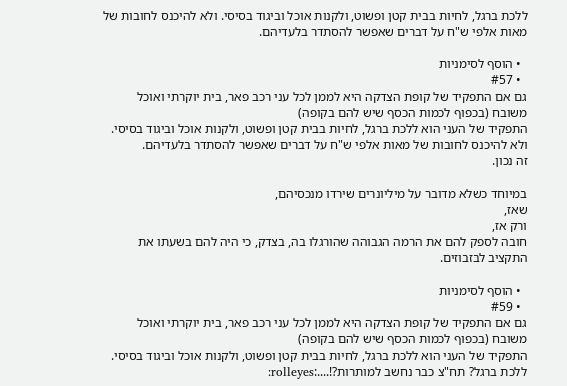ללכת ברגל, לחיות בבית קטן ופשוט, ולקנות אוכל וביגוד בסיסי. ולא להיכנס לחובות של מאות אלפי ש"ח על דברים שאפשר להסתדר בלעדיהם.

  • הוסף לסימניות
  • #57
גם אם התפקיד של קופת הצדקה היא לממן לכל עני רכב פאר, בית יוקרתי ואוכל משובח (בכפוף לכמות הכסף שיש להם בקופה)
התפקיד של העני הוא ללכת ברגל, לחיות בבית קטן ופשוט, ולקנות אוכל וביגוד בסיסי. ולא להיכנס לחובות של מאות אלפי ש"ח על דברים שאפשר להסתדר בלעדיהם.
זה נכון.

במיוחד כשלא מדובר על מיליונרים שירדו מנכסיהם,
שאז,
ורק אז,
חובה לספק להם את הרמה הגבוהה שהורגלו בה, בצדק, כי היה להם בשעתו את התקציב לבזבוזים.

  • הוסף לסימניות
  • #59
גם אם התפקיד של קופת הצדקה היא לממן לכל עני רכב פאר, בית יוקרתי ואוכל משובח (בכפוף לכמות הכסף שיש להם בקופה)
התפקיד של העני הוא ללכת ברגל, לחיות בבית קטן ופשוט, ולקנות אוכל וביגוד בסיסי.
ללכת ברגל? תח"צ כבר נחשב למותרות?!....:rolleyes: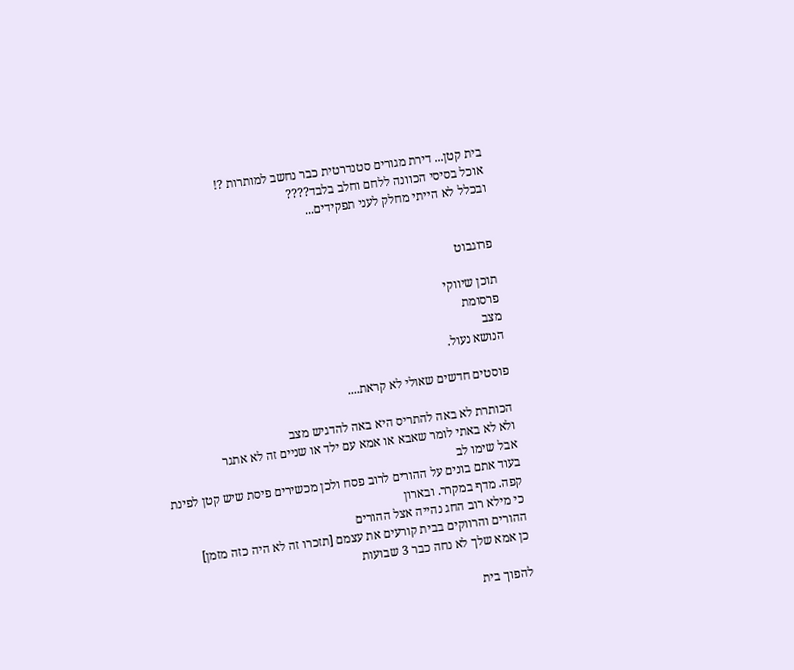בית קטן... דירת מגורים סטנדרטית כבר נחשב למותרות ?!
אוכל בסיסי הכוונה ללחם וחלב בלבד????
ובכלל לא הייתי מחלק לעני תפקידים...


פרוגבוט

תוכן שיווקי
פרסומת
מצב
הנושא נעול.

פוסטים חדשים שאולי לא קראת....

הכותרת לא באה להתריס היא באה להדגיש מצב
ולא לא באתי לומר שאבא או אמא עם ילד או שניים זה לא אתגר
אבל שימו לב
בעוד אתם בונים על ההורים לרוב פסח ולכן מכשירים פיסת שיש קטן לפינת קפה. מדף במקרר. ובארון
כי מילא רוב החג נהייה אצל ההורים
ההורים והרווקים בבית קורעים את עצמם [תזכרו זה לא היה כזה מזמן]
כן אמא שלך לא נחה כבר 3 שבועות

להפוך בית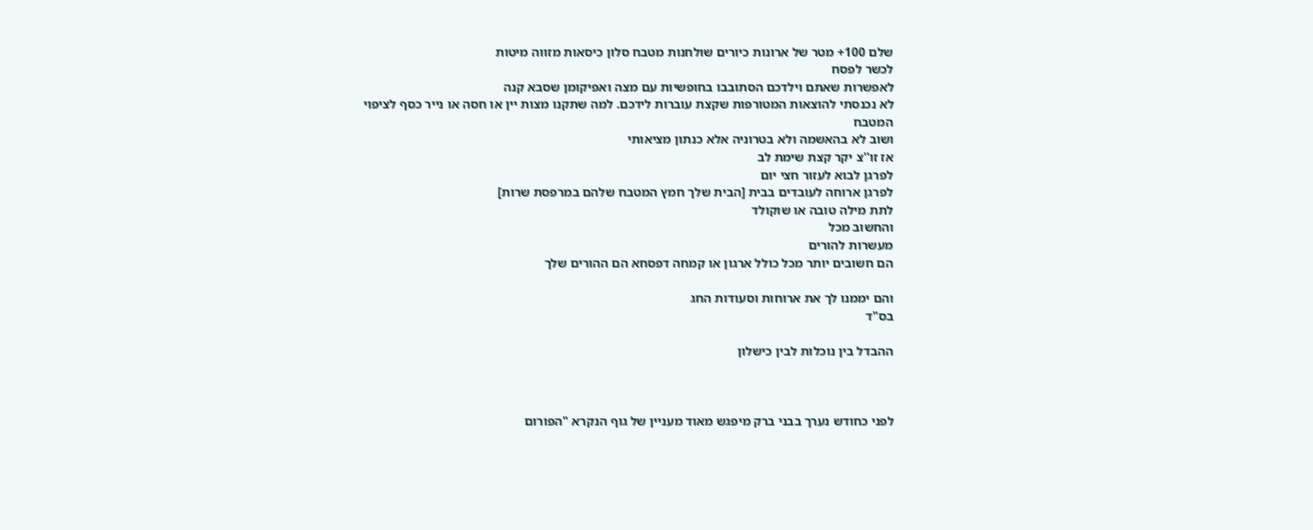שלם 100+ מטר של ארונות כיורים שולחנות מטבח סלון כיסאות מזווה מיטות
לכשר לפסח
לאפשרות שאתם וילדכם הסתובבו בחופשיות עם מצה ואפיקומן שסבא קנה
לא נכנסתי להוצאות המטורפות שקצת עוברות לידכם. למה שתקנו מצות יין או חסה או נייר כסף לציפוי המטבח
ושוב לא בהאשמה ולא בטרוניה אלא כנתון מציאותי
אז זו''צ יקר קצת שימת לב
לפרגן לבוא לעזור חצי יום
לפרגן ארוחה לעובדים בבית [הבית שלך חמץ המטבח שלהם במרפסת שרות]
לתת מילה טובה או שוקולד
והחשוב מכל
מעשרות להורים
הם חשובים יותר מכל כולל ארגון או קמחה דפסחא הם ההורים שלך

והם יממנו לך את ארוחות וסעודות החג
בס"ד

ההבדל בין נוכלות לבין כישלון



לפני כחודש נערך בבני ברק מיפגש מאוד מעניין של גוף הנקרא "הפורום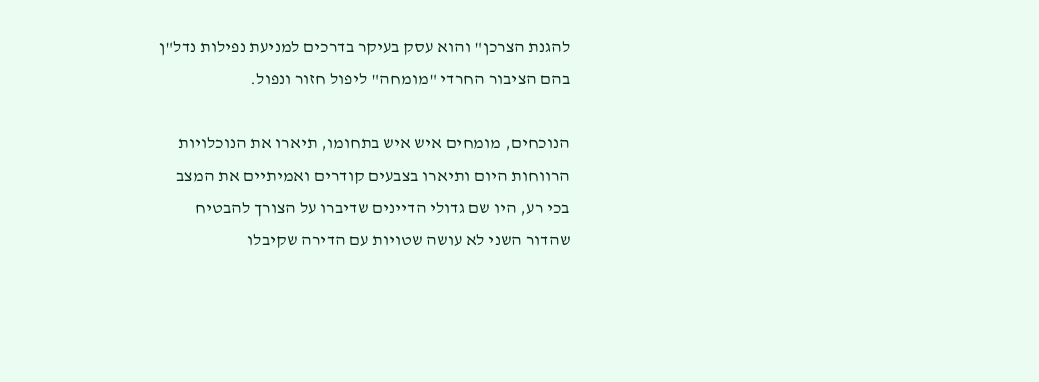להגנת הצרכן" והוא עסק בעיקר בדרכים למניעת נפילות נדל"ן בהם הציבור החרדי "מומחה" ליפול חזור ונפול.

הנוכחים, מומחים איש איש בתחומו, תיארו את הנוכלויות הרווחות היום ותיארו בצבעים קודרים ואמיתיים את המצב בכי רע, היו שם גדולי הדיינים שדיברו על הצורך להבטיח שהדור השני לא עושה שטויות עם הדירה שקיבלו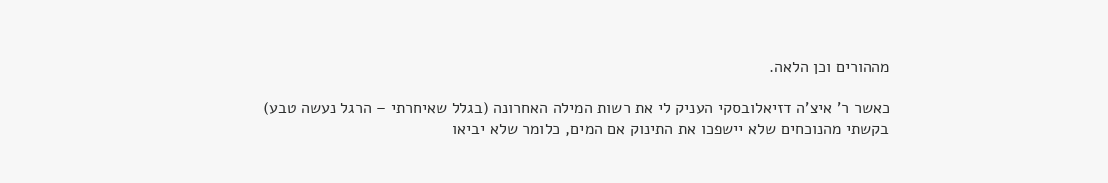מההורים וכן הלאה.

כאשר ר' איצ'ה דזיאלובסקי העניק לי את רשות המילה האחרונה (בגלל שאיחרתי – הרגל נעשה טבע) בקשתי מהנוכחים שלא יישפכו את התינוק אם המים, כלומר שלא יביאו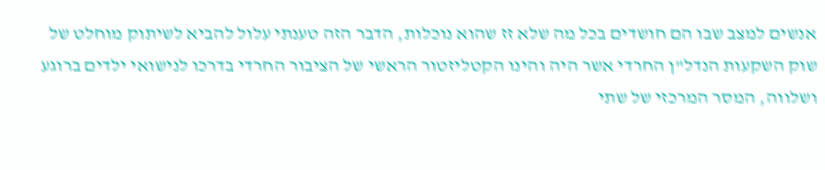אנשים למצב שבו הם חושדים בכל מה שלא זז שהוא נוכלות, הדבר הזה טענתי עלול להביא לשיתוק מוחלט של שוק השקעות הנדל"ן החרדי אשר היה והינו הקטליזטור הראשי של הציבור החרדי בדרכו לנישואי ילדים ברוגע ושלווה, המסר המרכזי של שתי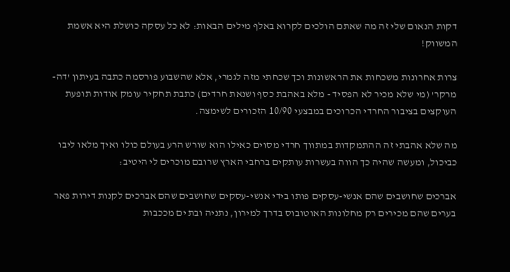דקות הנאום שלי זה מה שאתם הולכים לקרוא באלף מילים הבאות: לא כל עסקה כושלת היא אשמת המשווק!

צרות אחרונות משכחות את הראשונות וכך שכחתי מזה לגמרי, אלא שהשבוע פורסמה כתבה בעיתון 'דה-מרקר' (מי שלא מכיר לא הפסיד - מלא באהבת כסף ושנאת חרדים) כתבת תחקיר עומק אודות תופעת העוקצים בציבור החרדי הכרוכים במבצעי 10/90 הזכורים לשימצה.

מה שלא אהבתי זה ההתמקדות במתווך חרדי מסוים כאילו הוא שורש הרע בעולם כולו ואיך מלאו ליבו כביכול, ומעשה שהיה כך הווה בעשרות עותקים ברחבי הארץ שרובם מוכרים לי היטיב:

אברכים שחושבים שהם אנשי-עסקים פותו בידי אנשי-עסקים שחושבים שהם אברכים לקנות דירות פאר בערים שהם מכירים רק מחלונות האוטובוס בדרך למירון, נתניה ובת ים מככבות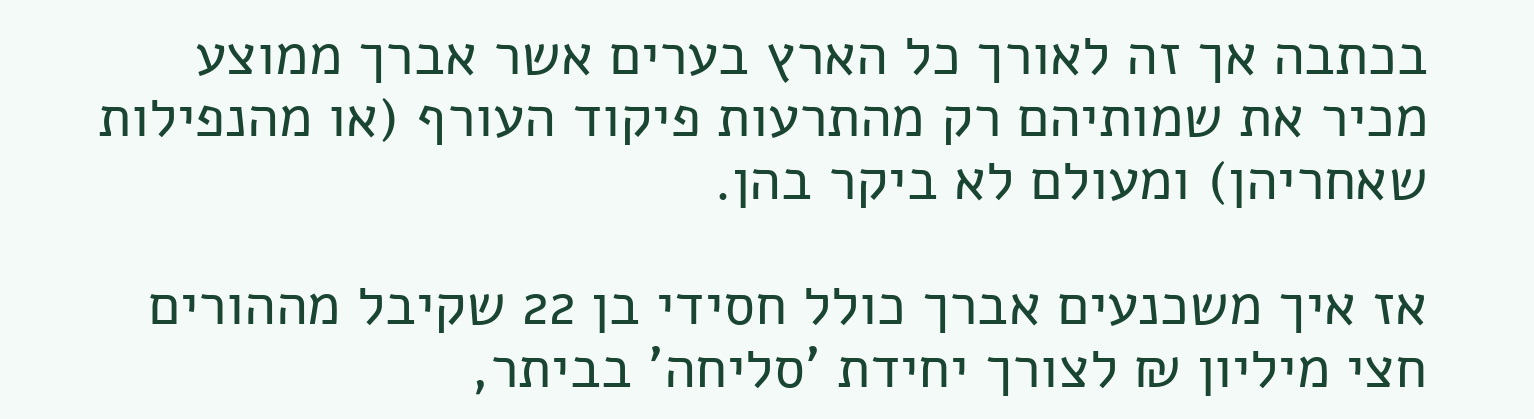בכתבה אך זה לאורך כל הארץ בערים אשר אברך ממוצע מכיר את שמותיהם רק מהתרעות פיקוד העורף (או מהנפילות שאחריהן) ומעולם לא ביקר בהן.

אז איך משכנעים אברך כולל חסידי בן 22 שקיבל מההורים חצי מיליון ₪ לצורך יחידת 'סליחה' בביתר,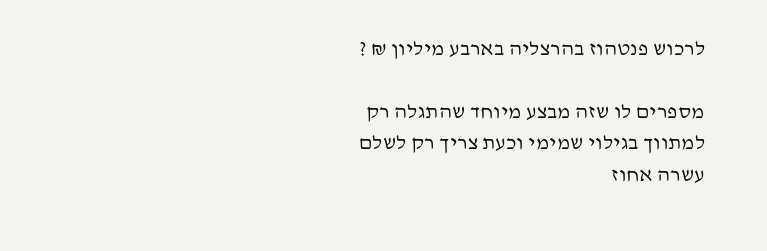לרכוש פנטהוז בהרצליה בארבע מיליון ₪ ?

מספרים לו שזה מבצע מיוחד שהתגלה רק למתווך בגילוי שמימי וכעת צריך רק לשלם עשרה אחוז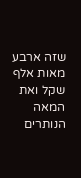שזה ארבע מאות אלף שקל ואת המאה הנותרים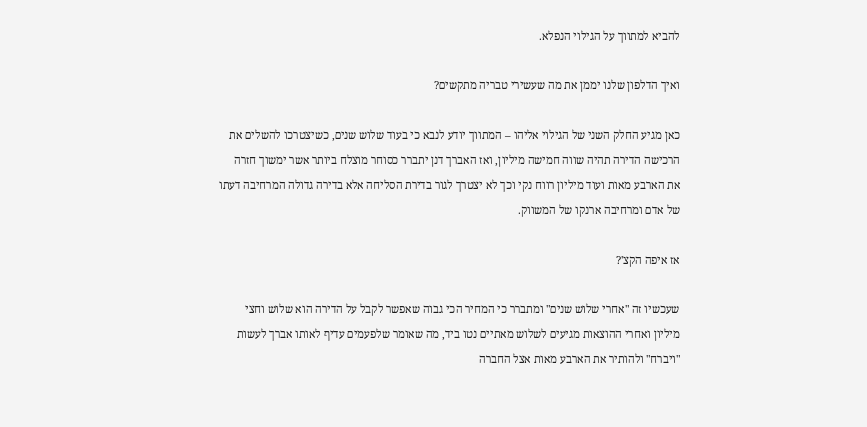להביא למתווך על הגילוי הנפלא.

ואיך הדלפון שלנו יממן את מה שעשירי טבריה מתקשים?

כאן מגיע החלק השני של הגילוי אליהו – המתווך יודע לנבא כי בעוד שלוש שנים, כשיצטרכו להשלים את הרכישה הדירה תהיה שווה חמישה מיליון, ואז האברך דנן יתברר כסוחר מוצלח ביותר אשר ימשוך חזרה את הארבע מאות ועוד מיליון רווח נקי וכך לא יצטרך לגור בדירת הסליחה אלא בדירה גדולה המרחיבה דעתו של אדם ומרחיבה ארנקו של המשווק.

אז איפה הקצ'?

שעכשיו זה "אחרי שלוש שנים" ומתברר כי המחיר הכי גבוה שאפשר לקבל על הדירה הוא שלוש וחצי מיליון ואחרי ההוצאות מגיעים לשלוש מאתיים נטו ביד, מה שאומר שלפעמים עדיף לאותו אברך לעשות "ויברח" ולהותיר את הארבע מאות אצל החברה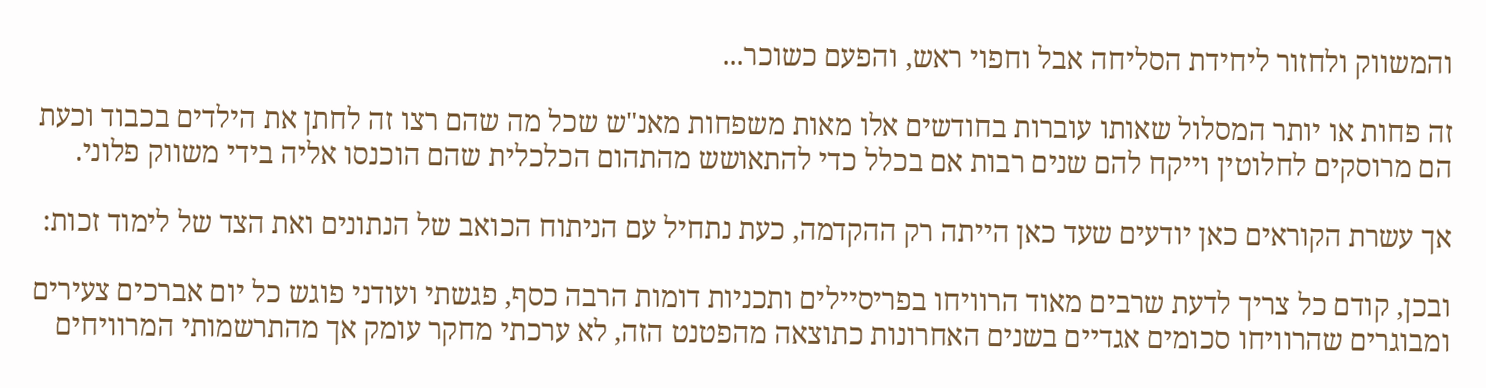והמשווק ולחזור ליחידת הסליחה אבל וחפוי ראש, והפעם כשוכר...

זה פחות או יותר המסלול שאותו עוברות בחודשים אלו מאות משפחות מאנ"ש שכל מה שהם רצו זה לחתן את הילדים בכבוד וכעת הם מרוסקים לחלוטין וייקח להם שנים רבות אם בכלל כדי להתאושש מהתהום הכלכלית שהם הוכנסו אליה בידי משווק פלוני.

אך עשרת הקוראים כאן יודעים שעד כאן הייתה רק ההקדמה, כעת נתחיל עם הניתוח הכואב של הנתונים ואת הצד של לימוד זכות:

ובכן, קודם כל צריך לדעת שרבים מאוד הרוויחו בפריסיילים ותכניות דומות הרבה כסף, פגשתי ועודני פוגש כל יום אברכים צעירים ומבוגרים שהרוויחו סכומים אגדיים בשנים האחרונות כתוצאה מהפטנט הזה, לא ערכתי מחקר עומק אך מהתרשמותי המרוויחים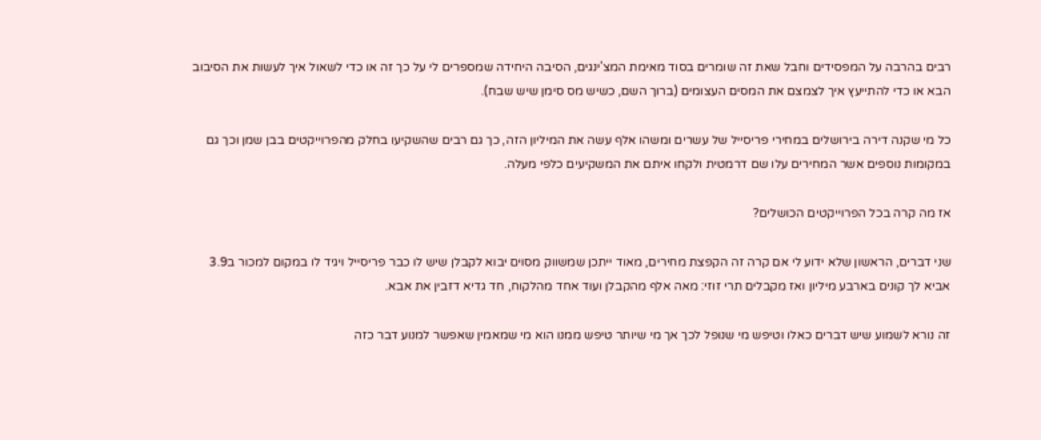רבים בהרבה על המפסידים וחבל שאת זה שומרים בסוד מאימת המצ'ינגים, הסיבה היחידה שמספרים לי על כך זה או כדי לשאול איך לעשות את הסיבוב הבא או כדי להתייעץ איך לצמצם את המסים העצומים (ברוך השם, כשיש מס סימן שיש שבח).

כל מי שקנה דירה בירושלים במחירי פריסייל של עשרים ומשהו אלף עשה את המיליון הזה, כך גם רבים שהשקיעו בחלק מהפרוייקטים בבן שמן וכך גם במקומות נוספים אשר המחירים עלו שם דרמטית ולקחו איתם את המשקיעים כלפי מעלה.

אז מה קרה בכל הפרוייקטים הכושלים?

שני דברים, הראשון שלא ידוע לי אם קרה זה הקפצת מחירים, מאוד ייתכן שמשווק מסוים יבוא לקבלן שיש לו כבר פריסייל ויגיד לו במקום למכור ב3.9 אביא לך קונים בארבע מיליון ואז מקבלים תרי זוזי: מאה אלף מהקבלן ועוד אחד מהלקוח, חד גדיא דזבין את אבא.

זה נורא לשמוע שיש דברים כאלו וטיפש מי שנופל לכך אך מי שיותר טיפש ממנו הוא מי שמאמין שאפשר למנוע דבר כזה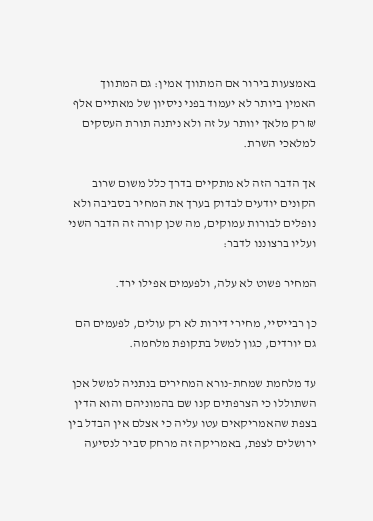באמצעות בירור אם המתווך אמין: גם המתווך האמין ביותר לא יעמוד בפני ניסיון של מאתיים אלף ₪ רק מלאך יוותר על זה ולא ניתנה תורת העסקים למלאכי השרת.

אך הדבר הזה לא מתקיים בדרך כלל משום שרוב הקונים יודעים לבדוק בערך את המחיר בסביבה ולא נופלים לבורות עמוקים, מה שכן קורה זה הדבר השני ועליו ברצוננו לדבר:

המחיר פשוט לא עלה, ולפעמים אפילו ירד.

כן רבייסיי, מחירי דירות לא רק עולים, לפעמים הם גם יורדים, כגון למשל בתקופת מלחמה.

עד מלחמת שמחת-נורא המחירים בנתניה למשל אכן השתוללו כי הצרפתים קנו שם בהמוניהם והוא הדין בצפת שהאמריקאים עטו עליה כי אצלם אין הבדל בין ירושלים לצפת, באמריקה זה מרחק סביר לנסיעה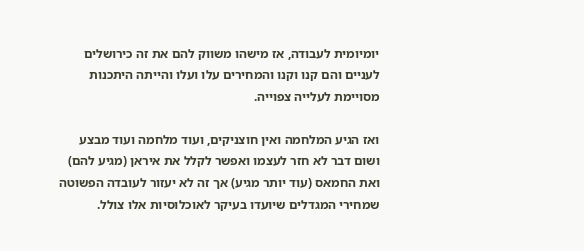יומיומית לעבודה, אז מישהו משווק להם את זה כירושלים לעניים והם קנו וקנו והמחירים עלו ועלו והייתה היתכנות מסויימת לעלייה צפוייה.

ואז הגיע המלחמה ואין חוצניקים, ועוד מלחמה ועוד מבצע ושום דבר לא חזר לעצמו ואפשר לקלל את איראן (מגיע להם) ואת החמאס (עוד יותר מגיע) אך זה לא יעזור לעובדה הפשוטה שמחירי המגדלים שיועדו בעיקר לאוכלוסיות אלו צולל.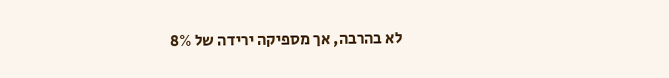לא בהרבה, אך מספיקה ירידה של 8%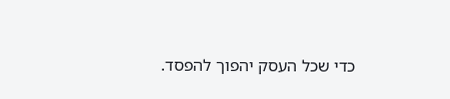כדי שכל העסק יהפוך להפסד.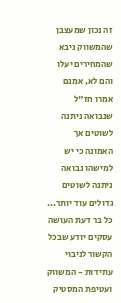זה נכון שמעצבן שהמשווק ניבא שהמחירים יעלו והם לא, אמנם אמרו חז"ל שנבואה ניתנה לשוטים אך האמונה כי יש למישהו נבואה ניתנה לשוטים גדולים עוד יותר... כל בר דעת העושה עסקים יודע שבכל הקשור לניבוי עתידות - המשווק ועטיפת המסטיק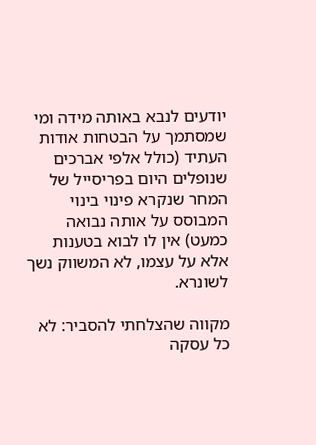יודעים לנבא באותה מידה ומי שמסתמך על הבטחות אודות העתיד (כולל אלפי אברכים שנופלים היום בפריסייל של המחר שנקרא פינוי בינוי המבוסס על אותה נבואה כמעט) אין לו לבוא בטענות אלא על עצמו, לא המשווק נשך לשונרא.

מקווה שהצלחתי להסביר: לא כל עסקה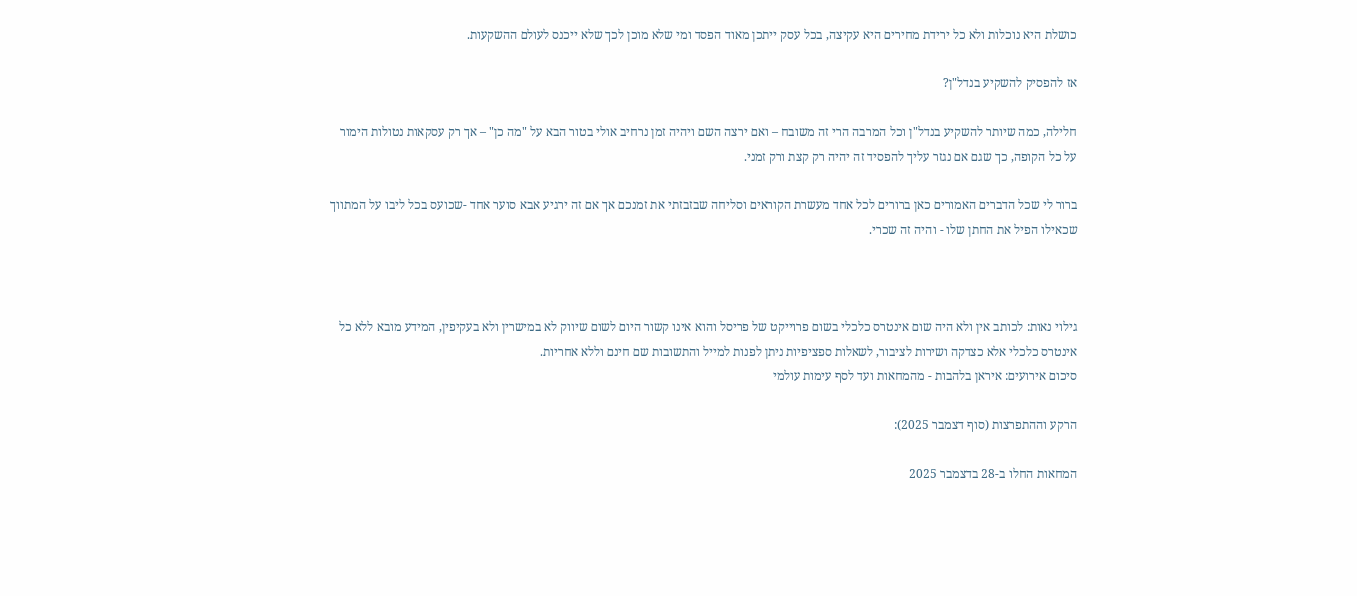כושלת היא נוכלות ולא כל ירידת מחירים היא עקיצה, בכל עסק ייתכן מאוד הפסד ומי שלא מוכן לכך שלא ייכנס לעולם ההשקעות.

אז להפסיק להשקיע בנדל"ן?

חלילה, כמה שיותר להשקיע בנדל"ן וכל המרבה הרי זה משובח – ואם ירצה השם ויהיה זמן נרחיב אולי בטור הבא על "מה כן" – אך רק עסקאות נטולות הימור על כל הקופה, כך שגם אם נגזר עליך להפסיד זה יהיה רק קצת ורק זמני.

ברור לי שכל הדברים האמורים כאן ברורים לכל אחד מעשרת הקוראים וסליחה שבזבזתי את זמנכם אך אם זה ירגיע אבא סוער אחד -שכועס בכל ליבו על המתווך שכאילו הפיל את החתן שלו - והיה זה שכרי.



גילוי נאות: לכותב אין ולא היה שום אינטרס כלכלי בשום פרוייקט של פריסל והוא אינו קשור היום לשום שיווק לא במישרין ולא בעקיפין, המידע מובא ללא כל אינטרס כלכלי אלא כצדקה ושירות לציבור, לשאלות ספציפיות ניתן לפנות למייל והתשובות שם חינם וללא אחריות.
סיכום אירועים: איראן בלהבות - מהמחאות ועד לסף עימות עולמי

הרקע וההתפרצות (סוף דצמבר 2025):

המחאות החלו ב-28 בדצמבר 2025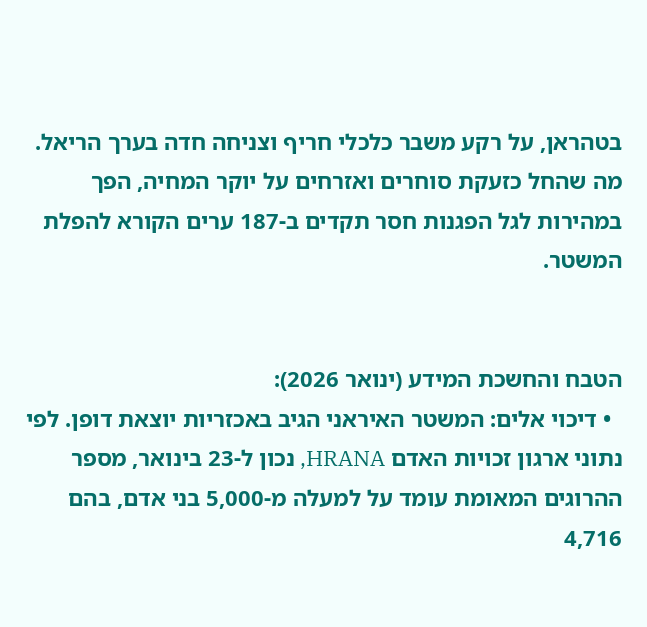בטהראן, על רקע משבר כלכלי חריף וצניחה חדה בערך הריאל. מה שהחל כזעקת סוחרים ואזרחים על יוקר המחיה, הפך במהירות לגל הפגנות חסר תקדים ב-187 ערים הקורא להפלת המשטר.


הטבח והחשכת המידע (ינואר 2026):
  • דיכוי אלים: המשטר האיראני הגיב באכזריות יוצאת דופן. לפי נתוני ארגון זכויות האדם HRANA, נכון ל-23 בינואר, מספר ההרוגים המאומת עומד על למעלה מ-5,000 בני אדם, בהם 4,716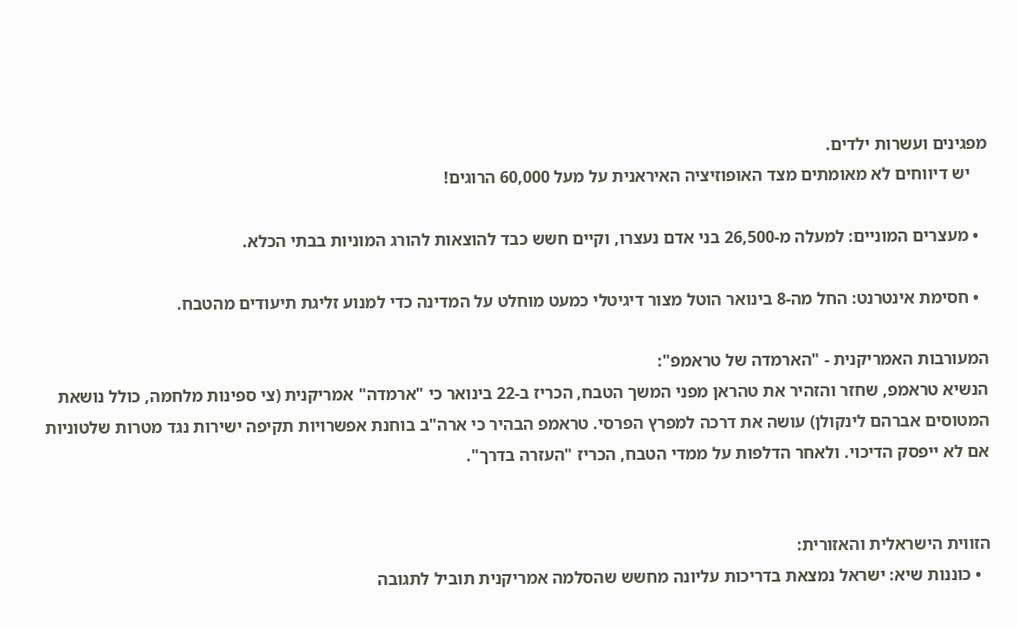מפגינים ועשרות ילדים.
    יש דיווחים לא מאומתים מצד האופוזיציה האיראנית על מעל 60,000 הרוגים!

  • מעצרים המוניים: למעלה מ-26,500 בני אדם נעצרו, וקיים חשש כבד להוצאות להורג המוניות בבתי הכלא.

  • חסימת אינטרנט: החל מה-8 בינואר הוטל מצור דיגיטלי כמעט מוחלט על המדינה כדי למנוע זליגת תיעודים מהטבח.

המעורבות האמריקנית - "הארמדה של טראמפ":
הנשיא טראמפ, שחזר והזהיר את טהראן מפני המשך הטבח, הכריז ב-22 בינואר כי "ארמדה" אמריקנית (צי ספינות מלחמה, כולל נושאת המטוסים אברהם לינקולן) עושה את דרכה למפרץ הפרסי. טראמפ הבהיר כי ארה"ב בוחנת אפשרויות תקיפה ישירות נגד מטרות שלטוניות אם לא ייפסק הדיכוי. ולאחר הדלפות על ממדי הטבח, הכריז "העזרה בדרך".


הזווית הישראלית והאזורית:
  • כוננות שיא: ישראל נמצאת בדריכות עליונה מחשש שהסלמה אמריקנית תוביל לתגובה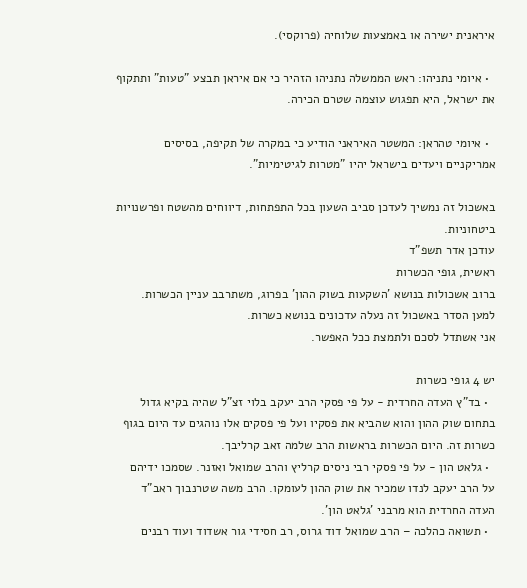איראנית ישירה או באמצעות שלוחיה (פרוקסי).

  • איומי נתניהו: ראש הממשלה נתניהו הזהיר כי אם איראן תבצע "טעות" ותתקוף את ישראל, היא תפגוש עוצמה שטרם הכירה.

  • איומי טהראן: המשטר האיראני הודיע כי במקרה של תקיפה, בסיסים אמריקניים ויעדים בישראל יהיו "מטרות לגיטימיות".

באשכול זה נמשיך לעדכן סביב השעון בכל התפתחות, דיווחים מהשטח ופרשנויות ביטחוניות.
עודכן אדר תשפ"ד
ראשית, גופי הכשרות
ברוב אשכולות בנושא 'השקעות בשוק ההון' בפרוג, משתרבב עניין הכשרות.
למען הסדר באשכול זה נעלה עדכונים בנושא כשרות.
אני אשתדל לסכם ולתמצת ככל האפשר.

יש 4 גופי כשרות
  • בד"ץ העדה החרדית - על פי פסקי הרב יעקב בלוי זצ"ל שהיה בקיא גדול בתחום שוק ההון והוא שהביא את פסקיו ועל פי פסקים אלו נוהגים עד היום בגוף כשרות זה. היום הכשרות בראשות הרב שלמה זאב קרליבך.
  • גלאט הון - על פי פסקי רבי ניסים קרליץ והרב שמואל ואזנר. שסמכו ידיהם על הרב יעקב לנדו שמכיר את שוק ההון לעומקו. הרב משה שטרנבוך ראב"ד העדה החרדית הוא מרבני 'גלאט הון'.
  • תשואה כהלכה – הרב שמואל דוד גרוס, רב חסידי גור אשדוד ועוד רבנים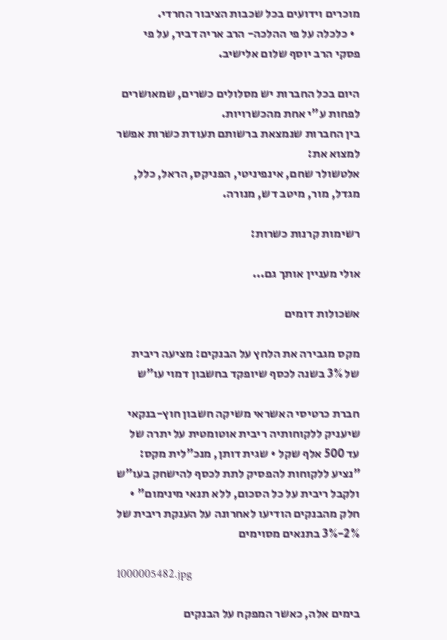מוכרים וידועים בכל שכבות הציבור החרדי.
  • כלכלה על פי ההלכה- הרב אריה דביר, על פי פסקי הרב יוסף שלום אלישיב.

היום בכל החברות יש מסלולים כשרים, שמאושרים לפחות ע"י אחת מהכשרויות.
בין החברות שנמצאת ברשותם תעודת כשרות אפשר למצוא את:
אלטשולר שחם, אינפיניטי, הפניקס, הראל, כלל, מגדל, מור, מיטב דש, מנורה.

רשימות קרנות כשרות:

אולי מעניין אותך גם...

אשכולות דומים

מקס מגבירה את הלחץ על הבנקים: מציעה ריבית של 3% בשנה לכסף שיופקד בחשבון דמוי עו"ש

חברת כרטיסי האשראי משיקה חשבון חוץ-בנקאי שיעניק ללקוחותיה ריבית אוטומטית על יתרה של עד 500 אלף שקל • שגית דותן, מנכ"לית מקס: "נציע ללקוחות להפסיק לתת לכסף להישחק בעו"ש ולקבל ריבית על כל הסכום, ללא תנאי מינימום" • חלק מהבנקים הודיעו לאחרונה על הענקת ריבית של 2%-3% בתנאים מסוימים

1000005482.jpg

בימים אלה, כאשר המפקח על הבנקים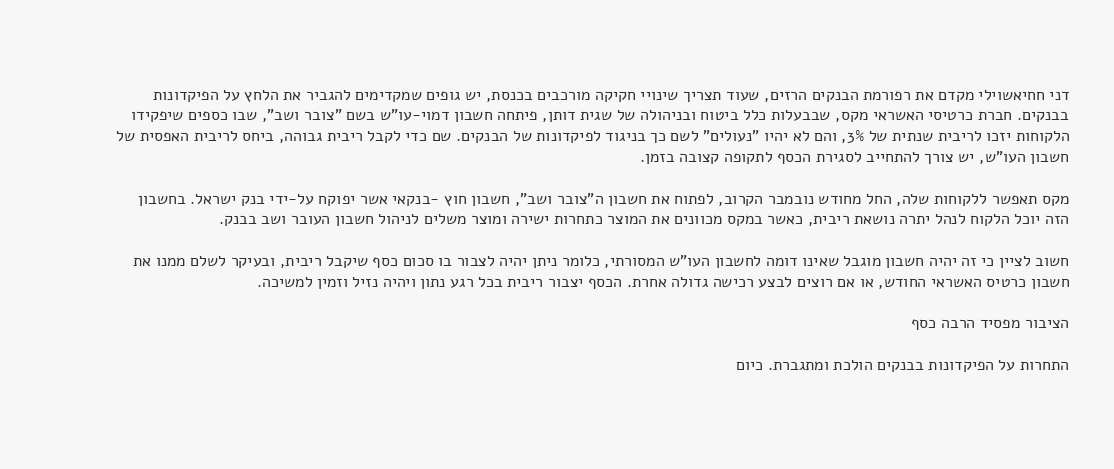דני חחיאשוילי מקדם את רפורמת הבנקים הרזים, שעוד תצריך שינויי חקיקה מורכבים בכנסת, יש גופים שמקדימים להגביר את הלחץ על הפיקדונות בבנקים. חברת כרטיסי האשראי מקס, שבבעלות כלל ביטוח ובניהולה של שגית דותן, פיתחה חשבון דמוי-עו"ש בשם "צובר ושב", שבו כספים שיפקידו הלקוחות יזכו לריבית שנתית של 3%, והם לא יהיו "נעולים" לשם כך בניגוד לפיקדונות של הבנקים. שם כדי לקבל ריבית גבוהה, ביחס לריבית האפסית של חשבון העו"ש, יש צורך להתחייב לסגירת הכסף לתקופה קצובה בזמן.

מקס תאפשר ללקוחות שלה, החל מחודש נובמבר הקרוב, לפתוח את חשבון ה"צובר ושב", חשבון חוץ -בנקאי אשר יפוקח על-ידי בנק ישראל. בחשבון הזה יוכל הלקוח לנהל יתרה נושאת ריבית, כאשר במקס מכוונים את המוצר כתחרות ישירה ומוצר משלים לניהול חשבון העובר ושב בבנק.

חשוב לציין כי זה יהיה חשבון מוגבל שאינו דומה לחשבון העו"ש המסורתי, כלומר ניתן יהיה לצבור בו סכום כסף שיקבל ריבית, ובעיקר לשלם ממנו את חשבון כרטיס האשראי החודש, או אם רוצים לבצע רכישה גדולה אחרת. הכסף יצבור ריבית בכל רגע נתון ויהיה נזיל וזמין למשיכה.

הציבור מפסיד הרבה כסף

התחרות על הפיקדונות בבנקים הולכת ומתגברת. כיום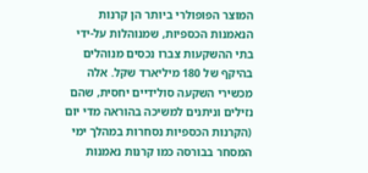המוצר הפופולרי ביותר הן קרנות הנאמנות הכספיות, שמנוהלות על-ידי בתי ההשקעות צברו נכסים מנוהלים בהיקף של 180 מיליארד שקל. אלה מכשירי השקעה סולידיים יחסית, שהם נזילים וניתנים למשיכה בהוראה מדי יום (הקרנות הכספיות נסחרות במהלך ימי המסחר בבורסה כמו קרנות נאמנות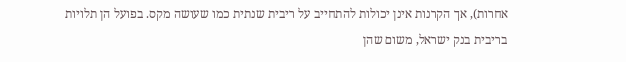אחרות), אך הקרנות אינן יכולות להתחייב על ריבית שנתית כמו שעושה מקס. בפועל הן תלויות בריבית בנק ישראל, משום שהן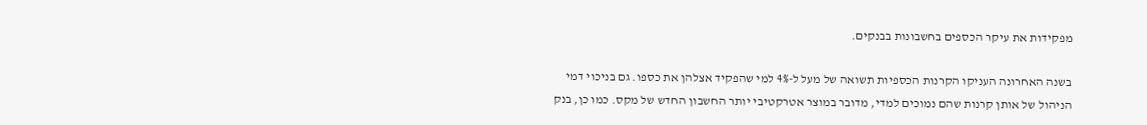מפקידות את עיקר הכספים בחשבונות בבנקים.

בשנה האחרונה העניקו הקרנות הכספיות תשואה של מעל ל-4% למי שהפקיד אצלהן את כספו. גם בניכוי דמי הניהול של אותן קרנות שהם נמוכים למדי, מדובר במוצר אטרקטיבי יותר החשבון החדש של מקס. כמו כן, בנק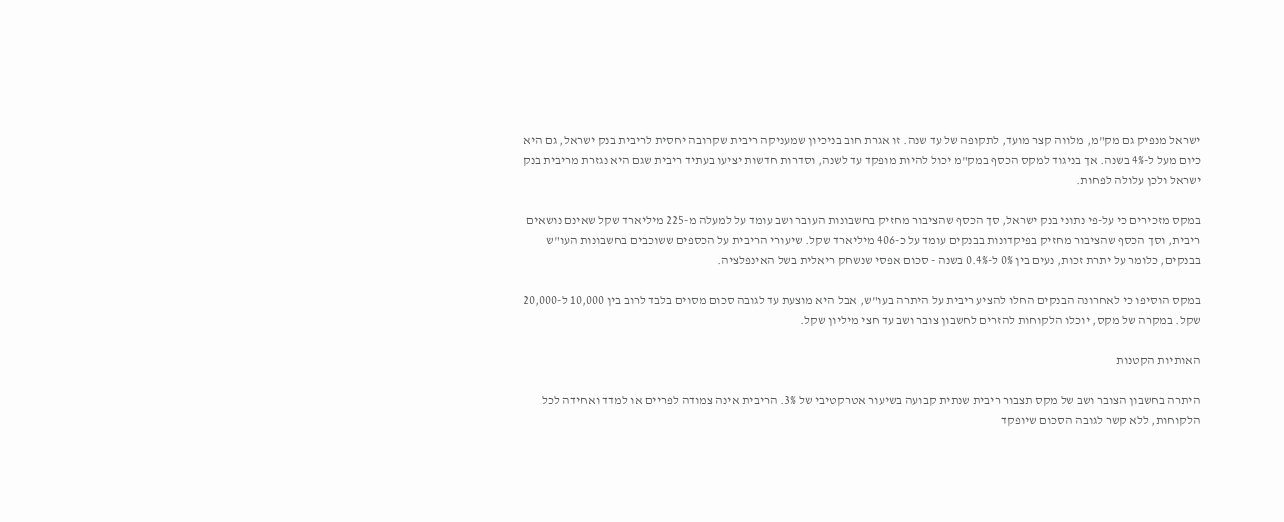ישראל מנפיק גם מק"מ, מלווה קצר מועד, לתקופה של עד שנה. זו אגרת חוב בניכיון שמעניקה ריבית שקרובה יחסית לריבית בנק ישראל, גם היא כיום מעל ל-4% בשנה. אך בניגוד למקס הכסף במק"מ יכול להיות מופקד עד לשנה, וסדרות חדשות יציעו בעתיד ריבית שגם היא נגזרת מריבית בנק ישראל ולכן עלולה לפחות.

במקס מזכירים כי על-פי נתוני בנק ישראל, סך הכסף שהציבור מחזיק בחשבונות העובר ושב עומד על למעלה מ-225 מיליארד שקל שאינם נושאים ריבית, וסך הכסף שהציבור מחזיק בפיקדונות בבנקים עומד על כ-406 מיליארד שקל. שיעורי הריבית על הכספים ששוכבים בחשבונות העו"ש בבנקים, כלומר על יתרת זכות, נעים בין 0% ל-0.4% בשנה - סכום אפסי שנשחק ריאלית בשל האינפלציה.

במקס הוסיפו כי לאחרונה הבנקים החלו להציע ריבית על היתרה בעו"ש, אבל היא מוצעת עד לגובה סכום מסוים בלבד לרוב בין 10,000 ל-20,000 שקל. במקרה של מקס, יוכלו הלקוחות להזרים לחשבון צובר ושב עד חצי מיליון שקל.

האותיות הקטנות

היתרה בחשבון הצובר ושב של מקס תצבור ריבית שנתית קבועה בשיעור אטרקטיבי של 3%. הריבית אינה צמודה לפריים או למדד ואחידה לכל הלקוחות, ללא קשר לגובה הסכום שיופקד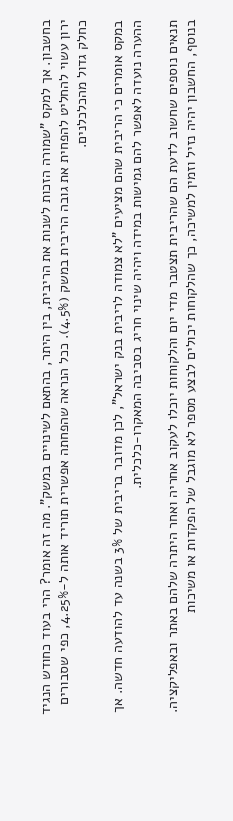בחשבון. אך למקס "שמורה הזכות לשנות את הריבית, בין היתר, בהתאם לשינויים במשק". מה זה אומר? הרי בעוד כחודש הנגיד ירון עשוי להחליט להפחית את גובה הריבית במשק (4.5%). ככל הנראה שהפחתה אפשרית תוריד אותה ל-4.25%, כפי שסבורים כחלק גדול מהכלכלנים.

במקס אומרים כי הריבית שהם מציעים "לא צמודה לריבית בנק ישראל", לכן מדובר בריבית של 3% בשנה עד להודעה חדשה. אך ההערה נועדה לאפשר להם גמישות במידה ויהיה שינוי חריג בסביבה המאקרו-כלכלית.

תנאים נוספים שחשוב לדעת הם שהריבית תצטבר מדי יום והלקוחות יוכלו לעקוב אחריה ואחר היתרה שלהם באתר ובאפליקציה. בנוסף, החשבון יהיה נזיל וזמין למשיכה, כך שהלקוחות יכולים לבצע מספר לא מוגבל של הפקדות או משיכות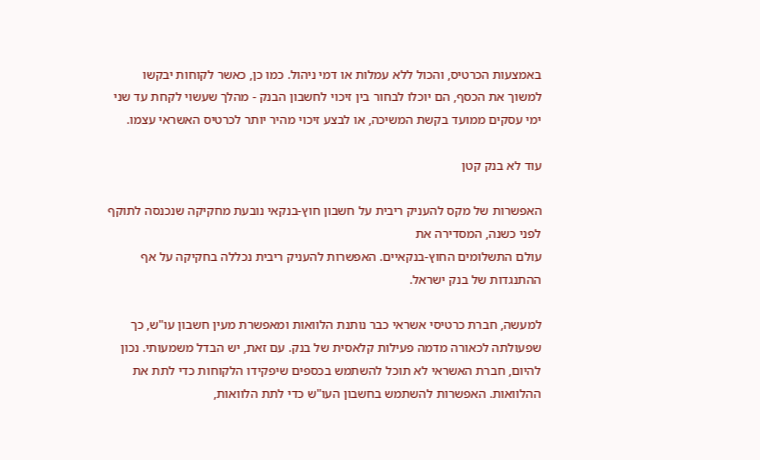באמצעות הכרטיס, והכול ללא עמלות או דמי ניהול. כמו כן, כאשר לקוחות יבקשו למשוך את הכסף, הם יוכלו לבחור בין זיכוי לחשבון הבנק - מהלך שעשוי לקחת עד שני ימי עסקים ממועד בקשת המשיכה, או לבצע זיכוי מהיר יותר לכרטיס האשראי עצמו.

עוד לא בנק קטן

האפשרות של מקס להעניק ריבית על חשבון חוץ-בנקאי נובעת מחקיקה שנכנסה לתוקף לפני כשנה, המסדירה את
עולם התשלומים החוץ-בנקאיים. האפשרות להעניק ריבית נכללה בחקיקה על אף ההתנגדות של בנק ישראל.

למעשה, חברת כרטיסי אשראי כבר נותנת הלוואות ומאפשרת מעין חשבון עו"ש, כך שפעולתה לכאורה מדמה פעילות קלאסית של בנק. עם זאת, יש הבדל משמעותי. נכון להיום, חברת האשראי לא תוכל להשתמש בכספים שיפקידו הלקוחות כדי לתת את ההלוואות. האפשרות להשתמש בחשבון העו"ש כדי לתת הלוואות,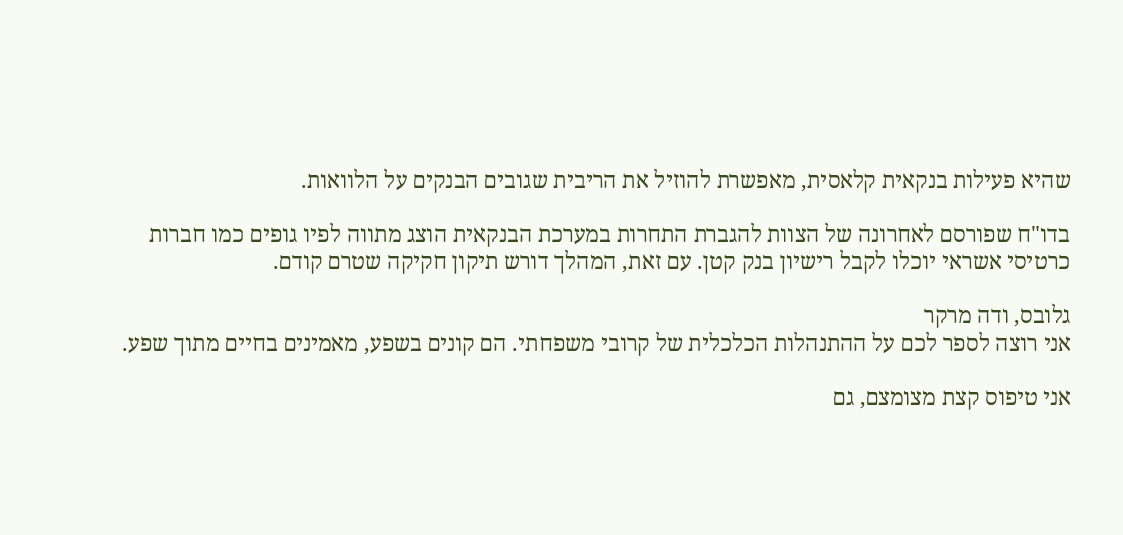שהיא פעילות בנקאית קלאסית, מאפשרת להוזיל את הריבית שגובים הבנקים על הלוואות.

בדו"ח שפורסם לאחרונה של הצוות להגברת התחרות במערכת הבנקאית הוצג מתווה לפיו גופים כמו חברות כרטיסי אשראי יוכלו לקבל רישיון בנק קטן. עם זאת, המהלך דורש תיקון חקיקה שטרם קודם.

גלובס, ודה מרקר
אני רוצה לספר לכם על ההתנהלות הכלכלית של קרובי משפחתי. הם קונים בשפע, מאמינים בחיים מתוך שפע.

אני טיפוס קצת מצומצם, גם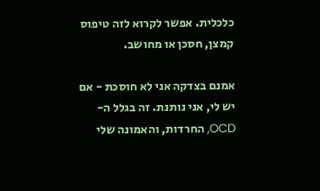כלכלית. אפשר לקרוא לזה טיפוס קמצן, חסכן או מחושב.

אמנם בצדקה אני לא חוסכת - אם יש לי, אני נותנת. זה בגלל ה-OCD, החרדות, והאמונה שלי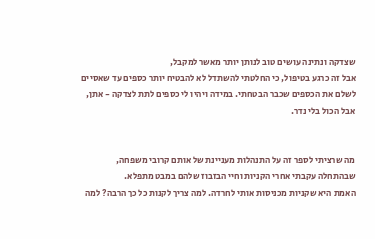שצדקה ונתינה עושים טוב לנותן יותר מאשר למקבל,
אבל זה כרגע בטיפול, כי החלטתי להשתדל לא להבטיח יותר כספים עד שאסיים לשלם את הכספים שכבר הבטחתי. במידה ויהיו לי כספים לתת לצדקה - אתן, אבל הכול בלי נדר.


מה שרציתי לספר זה על התנהלות מעניינת של אותם קרובי משפחה, שבהתחלה עקבתי אחרי הקניות וחיי הבזבוז שלהם במבט מתפלא.
האמת היא שקניות מכניסות אותי לחרדה. למה צריך לקנות כל כך הרבה? למה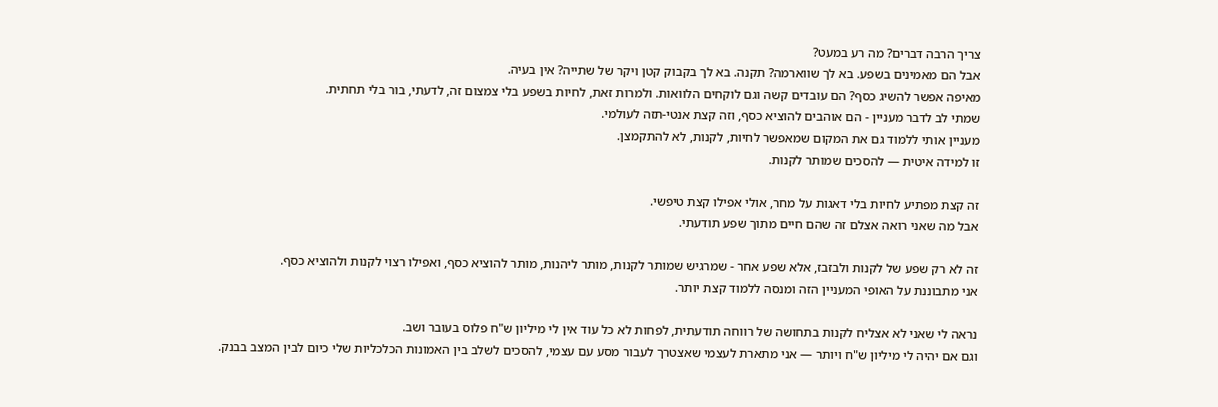צריך הרבה דברים? מה רע במעט?
אבל הם מאמינים בשפע. בא לך שווארמה? תקנה. בא לך בקבוק קטן ויקר של שתייה? אין בעיה.
מאיפה אפשר להשיג כסף? הם עובדים קשה וגם לוקחים הלוואות. ולמרות זאת, לחיות בשפע בלי צמצום זה, לדעתי, בור בלי תחתית.
שמתי לב לדבר מעניין - הם אוהבים להוציא כסף, וזה קצת אנטי-תזה לעולמי.
מעניין אותי ללמוד גם את המקום שמאפשר לחיות, לקנות, לא להתקמצן.
זו למידה איטית — להסכים שמותר לקנות.

זה קצת מפתיע לחיות בלי דאגות על מחר, אולי אפילו קצת טיפשי.
אבל מה שאני רואה אצלם זה שהם חיים מתוך שפע תודעתי.

זה לא רק שפע של לקנות ולבזבז, אלא שפע אחר - שמרגיש שמותר לקנות, מותר ליהנות, מותר להוציא כסף, ואפילו רצוי לקנות ולהוציא כסף.
אני מתבוננת על האופי המעניין הזה ומנסה ללמוד קצת יותר.

נראה לי שאני לא אצליח לקנות בתחושה של רווחה תודעתית, לפחות לא כל עוד אין לי מיליון ש"ח פלוס בעובר ושב.
וגם אם יהיה לי מיליון ש"ח ויותר — אני מתארת לעצמי שאצטרך לעבור מסע עם עצמי, להסכים לשלב בין האמונות הכלכליות שלי כיום לבין המצב בבנק.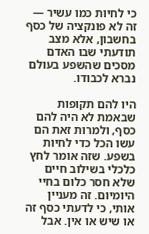כי לחיות כמו עשיר — זה לא פונקציה של כסף בחשבון, אלא מצב תודעתי שבו האדם מסכים שהשפע בעולם נברא לכבודו.

היו להם תקופות שבאמת לא היה להם כסף, ולמרות זאת הם עשו הכל כדי לחיות בשפע. שזה אומר לחץ כלכלי בשילוב חיים שלא חסר כלום בחיי היומיום. זה מעניין אותי, כי לדעתי כסף זה או שיש או אין. אבל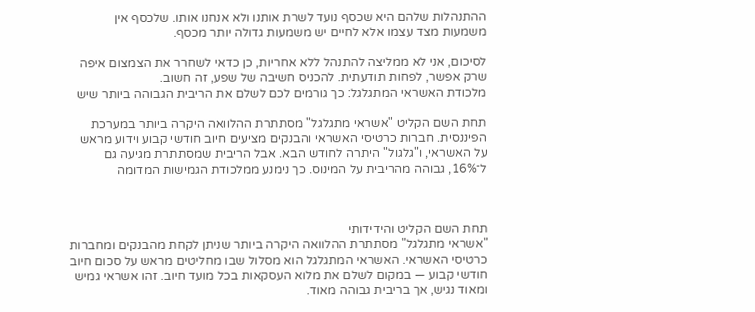ההתנהלות שלהם היא שכסף נועד לשרת אותנו ולא אנחנו אותו. שלכסף אין משמעות מצד עצמו אלא לחיים יש משמעות גדולה יותר מכסף.

לסיכום, אני לא ממליצה להתנהל ללא אחריות, כן כדאי לשחרר את הצמצום איפה שרק אפשר, לפחות תודעתית. להכניס חשיבה של שפע, זה חשוב.
מלכודת האשראי המתגלגל: כך גורמים לכם לשלם את הריבית הגבוהה ביותר שיש

תחת השם הקליט "אשראי מתגלגל" מסתתרת ההלוואה היקרה ביותר במערכת הפיננסית. חברות כרטיסי האשראי והבנקים מציעים חיוב חודשי קבוע וידוע מראש על האשראי, ו"גלגול" היתרה לחודש הבא. אבל הריבית שמסתתרת מגיעה גם ל־16%, גבוהה מהריבית על המינוס. כך נימנע ממלכודת הגמישות המדומה



תחת השם הקליט והידידותי
"אשראי מתגלגל" מסתתרת ההלוואה היקרה ביותר שניתן לקחת מהבנקים ומחברות כרטיסי האשראי. האשראי המתגלגל הוא מסלול שבו מחליטים מראש על סכום חיוב חודשי קבוע — במקום לשלם את מלוא העסקאות בכל מועד חיוב. זהו אשראי גמיש ומאוד נגיש, אך בריבית גבוהה מאוד.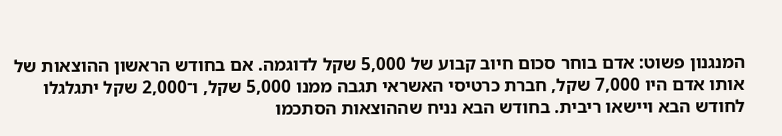המנגנון פשוט: אדם בוחר סכום חיוב קבוע של 5,000 שקל לדוגמה. אם בחודש הראשון ההוצאות של אותו אדם היו 7,000 שקל, חברת כרטיסי האשראי תגבה ממנו 5,000 שקל, ו־2,000 שקל יתגלגלו לחודש הבא ויישאו ריבית. בחודש הבא נניח שההוצאות הסתכמו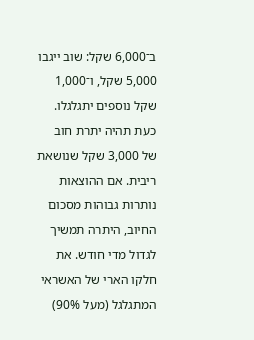ב־6,000 שקל: שוב ייגבו 5,000 שקל, ו־1,000 שקל נוספים יתגלגלו. כעת תהיה יתרת חוב של 3,000 שקל שנושאת ריבית. אם ההוצאות נותרות גבוהות מסכום החיוב, היתרה תמשיך לגדול מדי חודש. את חלקו הארי של האשראי המתגלגל (מעל 90%)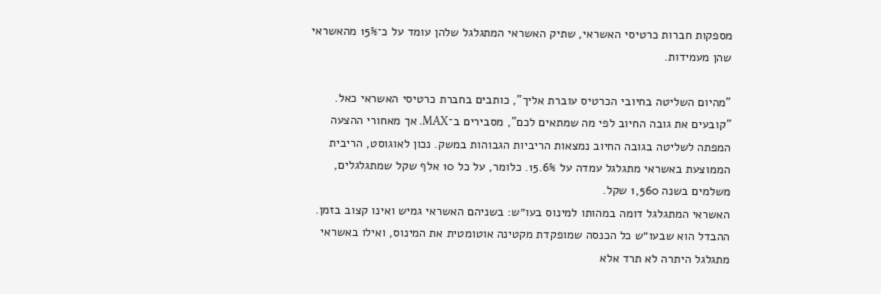מספקות חברות כרטיסי האשראי, שתיק האשראי המתגלגל שלהן עומד על כ־15% מהאשראי שהן מעמידות.

"מהיום השליטה בחיובי הכרטיס עוברת אליך", כותבים בחברת כרטיסי האשראי כאל. "קובעים את גובה החיוב לפי מה שמתאים לכם", מסבירים ב־MAX. אך מאחורי ההצעה המפתה לשליטה בגובה החיוב נמצאות הריביות הגבוהות במשק. נכון לאוגוסט, הריבית הממוצעת באשראי מתגלגל עמדה על 15.6%. כלומר, על כל 10 אלף שקל שמתגלגלים, משלמים בשנה 1,560 שקל.
האשראי המתגלגל דומה במהותו למינוס בעו״ש: בשניהם האשראי גמיש ואינו קצוב בזמן. ההבדל הוא שבעו״ש כל הכנסה שמופקדת מקטינה אוטומטית את המינוס, ואילו באשראי מתגלגל היתרה לא תרד אלא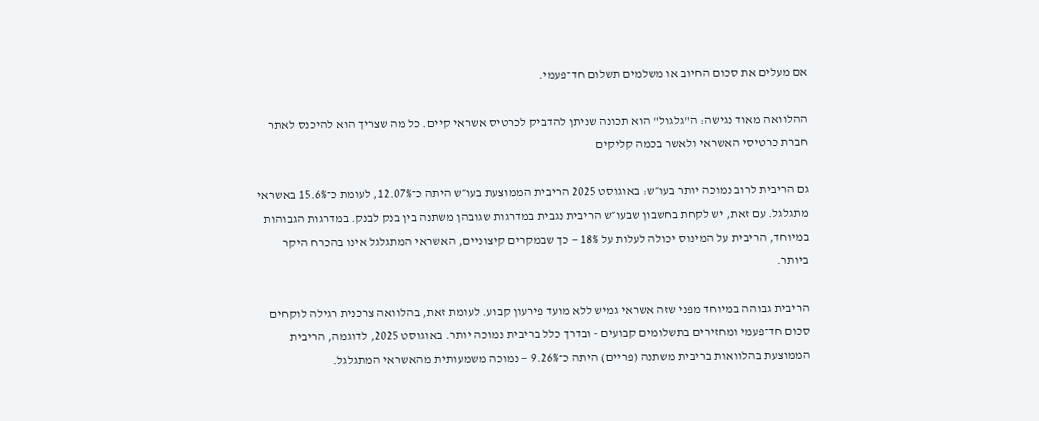אם מעלים את סכום החיוב או משלמים תשלום חד־פעמי.

ההלוואה מאוד נגישה: ה"גלגול" הוא תכונה שניתן להדביק לכרטיס אשראי קיים. כל מה שצריך הוא להיכנס לאתר חברת כרטיסי האשראי ולאשר בכמה קליקים

גם הריבית לרוב נמוכה יותר בעו״ש: באוגוסט 2025 הריבית הממוצעת בעו״ש היתה כ־12.07%, לעומת כ־15.6% באשראי מתגלגל. עם זאת, יש לקחת בחשבון שבעו״ש הריבית נגבית במדרגות שגובהן משתנה בין בנק לבנק. במדרגות הגבוהות במיוחד, הריבית על המינוס יכולה לעלות על 18% — כך שבמקרים קיצוניים, האשראי המתגלגל אינו בהכרח היקר ביותר.

הריבית גבוהה במיוחד מפני שזה אשראי גמיש ללא מועד פירעון קבוע. לעומת זאת, בהלוואה צרכנית רגילה לוקחים סכום חד־פעמי ומחזירים בתשלומים קבועים - ובדרך כלל בריבית נמוכה יותר. באוגוסט 2025, לדוגמה, הריבית הממוצעת בהלוואות בריבית משתנה (פריים) היתה כ־9.26% — נמוכה משמעותית מהאשראי המתגלגל.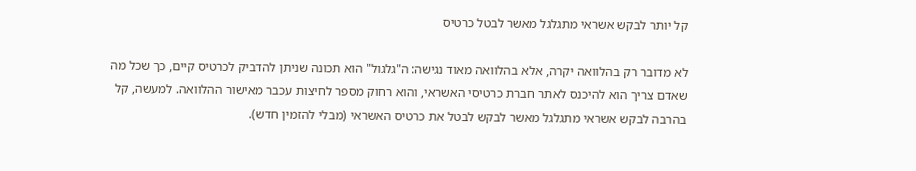קל יותר לבקש אשראי מתגלגל מאשר לבטל כרטיס

לא מדובר רק בהלוואה יקרה, אלא בהלוואה מאוד נגישה: ה"גלגול" הוא תכונה שניתן להדביק לכרטיס קיים, כך שכל מה שאדם צריך הוא להיכנס לאתר חברת כרטיסי האשראי, והוא רחוק מספר לחיצות עכבר מאישור ההלוואה. למעשה, קל בהרבה לבקש אשראי מתגלגל מאשר לבקש לבטל את כרטיס האשראי (מבלי להזמין חדש).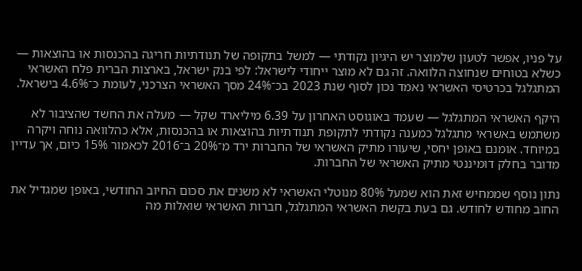על פניו, אפשר לטעון שלמוצר יש היגיון נקודתי — למשל בתקופה של תנודתיות חריגה בהכנסות או בהוצאות — כשלא בטוחים שנחוצה הלוואה. זה גם לא מוצר ייחודי לישראל: לפי בנק ישראל, בארצות הברית פלח האשראי המתגלגל בכרטיסי האשראי נאמד נכון לסוף שנת 2023 בכ־24% מסך האשראי הצרכני, לעומת כ־4.6% בישראל.

היקף האשראי המתגלגל — שעמד באוגוסט האחרון על 6.39 מיליארד שקל — מעלה את החשד שהציבור לא משתמש באשראי מתגלגל כמענה נקודתי לתקופת תנודתיות בהוצאות או בהכנסות, אלא כהלוואה נוחה ויקרה במיוחד. אומנם באופן יחסי, שיעורו מתיק האשראי של החברות ירד מ־20% ב־2016 לכאמור 15% כיום, אך עדיין מדובר בחלק דומיננטי מתיק האשראי של החברות.

נתון נוסף שממחיש זאת הוא שמעל 80% מנוטלי האשראי לא משנים את סכום החיוב החודשי, באופן שמגדיל את החוב מחודש לחודש. גם בעת בקשת האשראי המתגלגל, חברות האשראי שואלות מה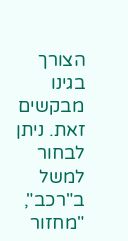הצורך בגינו מבקשים זאת. ניתן לבחור למשל ב"רכב", "מחזור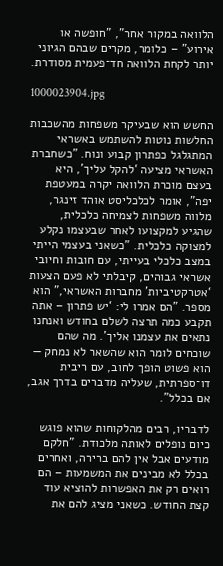הלוואה במקור אחר", "חופשה או אירוע" – כלומר, מקרים שבהם הגיוני יותר לקחת הלוואה חד־פעמית מסודרת.

1000023904.jpg

החשש הוא שבעיקר משפחות מהשכבות החלשות נוטות להשתמש באשראי המתגלגל כפתרון קבוע ונוח. "כשחברת האשראי מציעה ‘להקל עליך’, היא בעצם מוכרת הלוואה יקרה במעטפת יפה", אומר לכלכליסט אוהד זינגר, מלווה משפחות לצמיחה כלכלית, שהגיע למקצועו לאחר שבעצמו נקלע למצוקה כלכלית. "כשאני בעצמי הייתי במצב כלכלי בעייתי, עם חובות וחיובי אשראי גבוהים, קיבלתי לא פעם הצעות ‘אטרקטיביות’ מחברות האשראי," הוא מספר. "הם אמרו לי: ‘יש פתרון – אתה תקבע כמה תרצה לשלם בחודש ואנחנו נתאים את עצמנו אליך’. מה שהם שוכחים לומר הוא שהשאר לא נמחק — הוא פשוט הופך לחוב, עם ריבית דו־ספרתית, שעליה מדברים בדרך אגב, אם בכלל".

לדבריו, רבים מהלקוחות שהוא פוגש כיום נופלים לאותה מלכודת. "חלקם מודעים אבל אין להם ברירה, ואחרים בכלל לא מבינים את המשמעות – הם רואים רק את האפשרות להוציא עוד קצת החודש. כשאני מציג להם את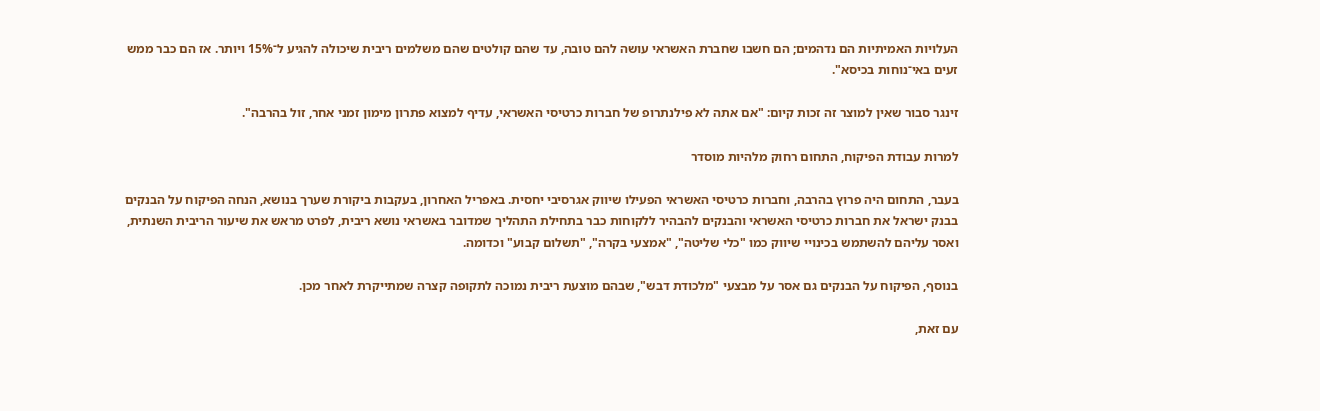העלויות האמיתיות הם נדהמים; הם חשבו שחברת האשראי עושה להם טובה, עד שהם קולטים שהם משלמים ריבית שיכולה להגיע ל־15% ויותר. אז הם כבר ממש זעים באי־נוחות בכיסא".

זינגר סבור שאין למוצר זה זכות קיום: "אם אתה לא פילנתרופ של חברות כרטיסי האשראי, עדיף למצוא פתרון מימון זמני אחר, זול בהרבה".

למרות עבודת הפיקוח, התחום רחוק מלהיות מוסדר

בעבר, התחום היה פרוץ בהרבה, וחברות כרטיסי האשראי הפעילו שיווק אגרסיבי יחסית. באפריל האחרון, בעקבות ביקורת שערך בנושא, הנחה הפיקוח על הבנקים בבנק ישראל את חברות כרטיסי האשראי והבנקים להבהיר ללקוחות כבר בתחילת התהליך שמדובר באשראי נושא ריבית, לפרט מראש את שיעור הריבית השנתית, ואסר עליהם להשתמש בכינויי שיווק כמו "כלי שליטה", "אמצעי בקרה", "תשלום קבוע" וכדומה.

בנוסף, הפיקוח על הבנקים גם אסר על מבצעי "מלכודת דבש", שבהם מוצעת ריבית נמוכה לתקופה קצרה שמתייקרת לאחר מכן.

עם זאת,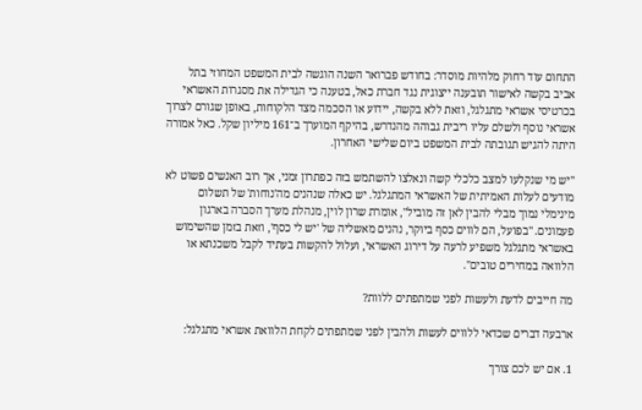התחום עוד רחוק מלהיות מוסדר: בחודש פברואר השנה הוגשה לבית המשפט המחוזי בתל אביב בקשה לאישור תובענה ייצוגית נגד חברת כאל, בטענה כי הגדילה את מסגרות האשראי בכרטיסי אשראי מתגלגל, וזאת ללא בקשה, יידוע או הסכמה מצד הלקוחות, באופן שגורם לצרוך אשראי נוסף ולשלם עליו ריבית גבוהה מהנדרש, בהיקף המוערך ב־161 מיליון שקל. כאל אמורה היתה להגיש תגובתה לבית המשפט ביום שלישי האחרון.

"יש מי שנקלעו למצב כלכלי קשה ונאלצו להשתמש בזה כפתרון זמני, אך רוב האנשים פשוט לא מודעים לעלות האמיתית של האשראי המתגלגל. יש כאלה שנהנים מה'נוחות' של תשלום מינימלי נמוך מבלי להבין לאן זה מוביל", אומרת שרון לוין, מנהלת מערך הסברה בארגון פעמונים. "בפועל, הם לווים כסף ביוקר, נהנים מאשליה של 'יש לי כסף', וזאת בזמן שהשימוש באשראי מתגלגל משפיע לרעה על דירוג האשראי, ועלול להקשות בעתיד לקבל משכנתא או הלוואה במחירים טובים".

מה חייבים לדעת ולעשות לפני שמתפתים ללוות?

ארבעה דברים שכדאי ללווים לעשות ולהבין לפני שמתפתים לקחת הלוואת אשראי מתגלגל:

1. אם יש לכם צורך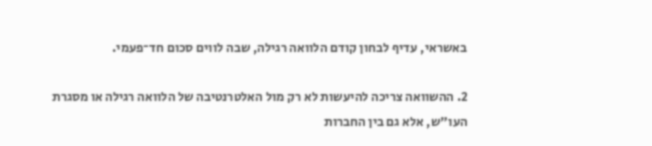באשראי, עדיף לבחון קודם הלוואה רגילה, שבה לווים סכום חד־פעמי.

2. ההשוואה צריכה להיעשות לא רק מול האלטרנטיבה של הלוואה רגילה או מסגרת העו"ש, אלא גם בין החברות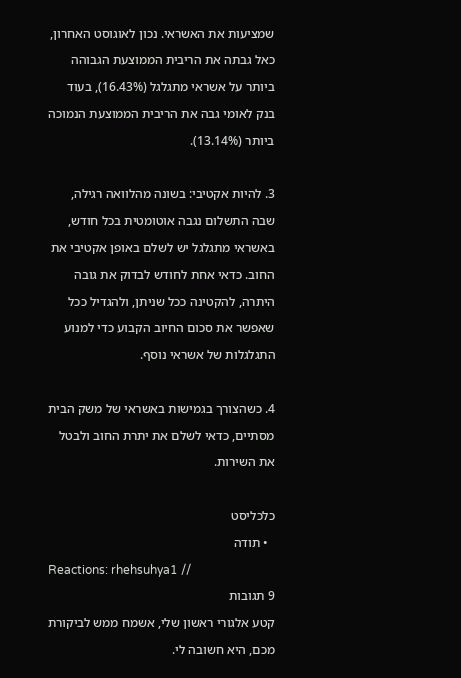שמציעות את האשראי. נכון לאוגוסט האחרון, כאל גבתה את הריבית הממוצעת הגבוהה ביותר על אשראי מתגלגל (16.43%), בעוד בנק לאומי גבה את הריבית הממוצעת הנמוכה ביותר (13.14%).

3. להיות אקטיבי: בשונה מהלוואה רגילה, שבה התשלום נגבה אוטומטית בכל חודש, באשראי מתגלגל יש לשלם באופן אקטיבי את החוב. כדאי אחת לחודש לבדוק את גובה היתרה, להקטינה ככל שניתן, ולהגדיל ככל שאפשר את סכום החיוב הקבוע כדי למנוע התגלגלות של אשראי נוסף.

4. כשהצורך בגמישות באשראי של משק הבית מסתיים, כדאי לשלם את יתרת החוב ולבטל את השירות.

כלכליסט
  • תודה
Reactions: rhehsuhya1 //
9 תגובות
קטע אלגורי ראשון שלי, אשמח ממש לביקורת מכם, היא חשובה לי.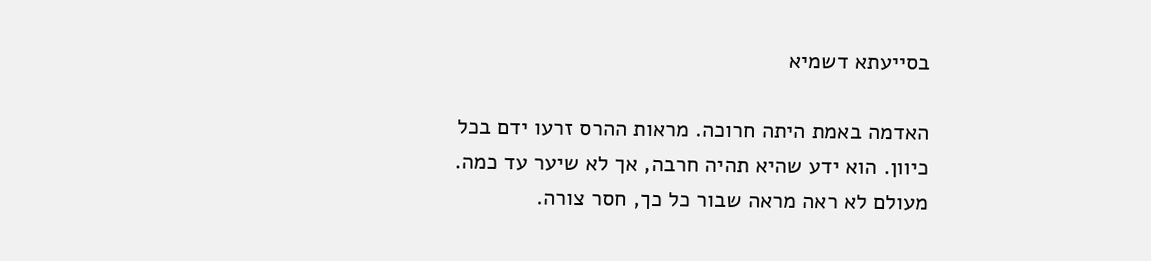בסייעתא דשמיא

האדמה באמת היתה חרוכה. מראות ההרס זרעו ידם בכל כיוון. הוא ידע שהיא תהיה חרבה, אך לא שיער עד כמה. מעולם לא ראה מראה שבור כל כך, חסר צורה.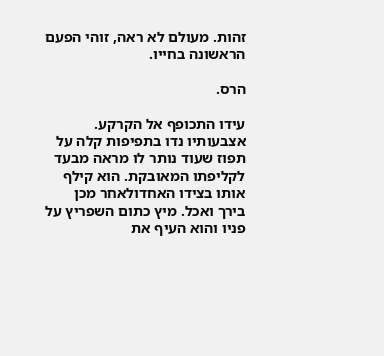זהות. מעולם לא ראה, זוהי הפעם הראשונה בחייו.

הרס.

עידו התכופף אל הקרקע. אצבעותיו נדו בתפיפות קלה על תפוז שעוד נותר לו מראה מבעד לקליפתו המאובקת. הוא קילף אותו בצידו האחדולאחר מכן בירך ואכל. מיץ כתום השפריץ על פניו והוא העיף את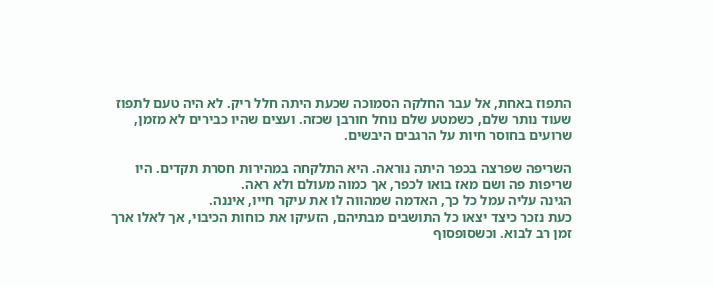התפוז באחת, אל עבר החלקה הסמוכה שכעת היתה חלל ריק. לא היה טעם לתפוז שעוד נותר שלם, כשמטע שלם נוחל חורבן שכזה. ועצים שהיו כבירים לא מזמן, שרועים בחוסר חיות על הרגבים היבשים.

השריפה שפרצה בכפר היתה נוראה. היא התלקחה במהירות חסרת תקדים. היו שריפות פה ושם מאז בואו לכפר, אך כמוה מעולם ולא ראה.
הגינה עליה עמל כל כך, האדמה שמהווה לו את עיקר חייו, איננה.
כעת נזכר כיצד יצאו כל התושבים מבתיהם, הזעיקו את כוחות הכיבוי, אך לאלו ארך זמן רב לבוא. וכשסופסוף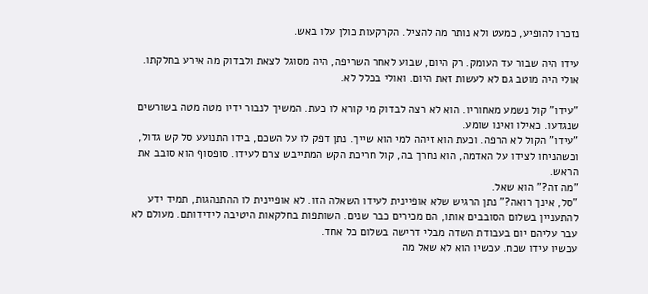נזכרו להופיע, כמעט ולא נותר מה להציל. הקרקעות כולן עלו באש.

עידו היה שבור עד העומק. רק היום, שבוע לאחר השריפה, היה מסוגל לצאת ולבדוק מה אירע בחלקתו. אולי היה מוטב גם לא לעשות זאת היום. ואולי בכלל לא.

"עידו" קול נשמע מאחוריו. הוא לא רצה לבדוק מי קורא לו כעת. המשיך לנבור ידיו מטה מטה בשורשים שנגדעו. כאילו ואינו שומע.
"עידו" הקול לא הרפה. וכעת הוא זיהה למי הוא שייך. נתן דפק לו על השכם, בידו התנועע סל קש גדול, וכשהניחו לצידו על האדמה, הוא נחרך בה, קול חריכת הקש המתייבש צרם לעידו. סופסוף הוא סובב את הראש.
"מה זה?" הוא שאל.
"סל, אינך רואה?" נתן הרגיש שלא אופיינית לעידו השאלה הזו. לא אופיינית לו ההתנהגות, תמיד ידע להתעניין בשלום הסובבים אותו, הם מכירים כבר שנים. השותפות בחלקאות היטיבה לידידותם. מעולם לא עבר עליהם יום בעבודת השדה מבלי דרישה בשלום כל אחד.
עכשיו עידו שכח. עכשיו הוא לא שאל מה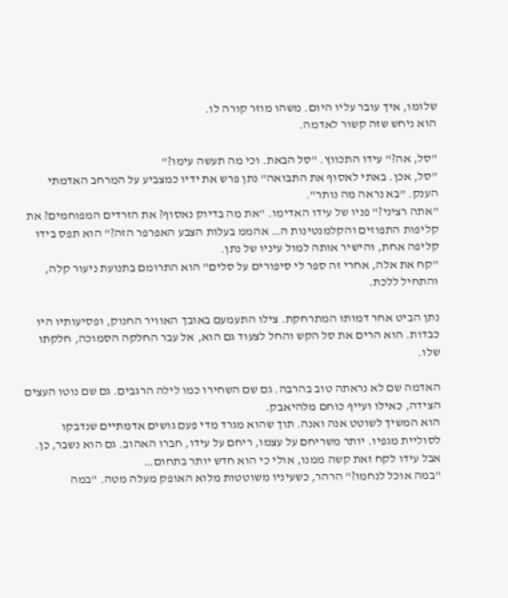שלומו, איך עובר עליו היום. משהו מוזר קורה לו.
הוא ניחש שזה קשור לאדמה.

"סל, אה?" עידו התכווץ. "סל הבאת. וכי מה תעשה עימו?"
"סל, אכן. באתי לאסוף את התבואה" נתן פרש את ידיו כמצביע על המרחב האדמתי הענק. "בא נראה מה נותר".
"אתה רציני?" פניו של עידו האדימו. "את מה בדיוק נאסוף? את הזרדים המפוחמים? את קליפות התפוזים והקלמנטינות ה… אהממ בעלות הצבע האפרפר הזה?" הוא תפס בידו קליפה אחת, והישיר אותה למול עיניו של נתן.
"קח את אלה, אחרי זה ספר לי סיפורים על סלים" הוא התרומם בתנועת ניעור קלה, והתחיל ללכת.

נתן הביט אחר דמותו המתרחקת. צילו התעמעם באובך האוויר החנוק, ופסיעותיו היו כבדות. הוא הרים את סל הקש והחל לצעוד גם הוא, אל עבר החלקה הסמוכה, חלקתו שלו.

האדמה שם לא נראתה טוב בהרבה. גם שם השחירו כמו לילה הרגבים. גם שם נוטו העצים הצידה, כאילו ועייף כוחם מלהיאבק.
הוא המשיך לשוטט אנה ואנה. תוך שהוא מגרד מדי פעם גושים אדמתיים שנדבקו לסוליית מגפיו. יותר משריחם על עצמו, ריחם על עידו, חברו האהוב. גם הוא נשבר, כן. אבל עידו לקח זאת קשה ממנו, אולי כי הוא חדש יותר בתחום…
"במה אוכל לנחמו?" הרהר, כשעיניו משוטטות מלוא האופק מעלה מטה. "במה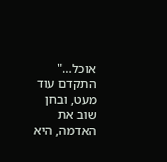אוכל…" התקדם עוד מעט, ובחן שוב את האדמה, היא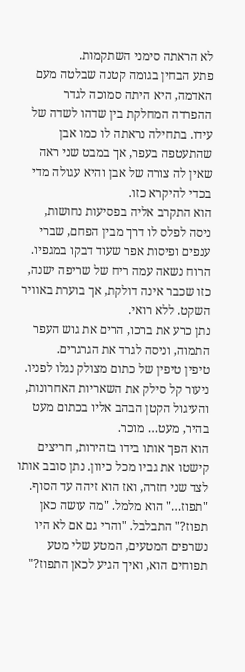לא הראתה סימני השתקמות.
פתע הבחין בגומה קטנה שבלטה מעם האדמה, היא היתה סמוכה לגדר ההפרדה המחלקת בין שדהו לשדה של עידו. בתחילה נראתה לו כמו אבן שהתעטפה בעפר, אך במבט שני ראה שאין לה צורה של אבן והיא עגולה מדי בכדי להיקרא כזו.
הוא התקרב אליה בפסיעות נחושות, ניסה לפלס לו דרך מבין הפחם, שברי ענפים ופיסות אפר שעוד דבקו במגפיו. הרוח נשאה עמה ריח של שריפה ישנה, כזו שכבר אינה דולקת, אך בוערת באוויר השקט. ללא רואי.
נתן כרע את ברכו, הרים את גוש העפר התמוה, וניסה לגרד את הגרגרים.
טיפין טיפין של כתום מצולק נגלו לפניו. ניעור קל סילק את השאריות האחרונות, והעיגול הקטן הבהב אליו בכתום מעט בהיר, מעט… מוכר.
הוא הפך אותו בידו בזהירות, חריצים קישטו את גביו מכל כיוון. נתן סובב אותו לצד שני חזרה, ואז הוא זיהה עד הסוף.
"תפוז…" הוא מלמל. "מה עושה כאן תפוז?" התבלבל. "והרי גם אם לא היו נשרפים המטעים, המטע שלי מטע תפוחים הוא, ואיך הגיע לכאן התפוז?"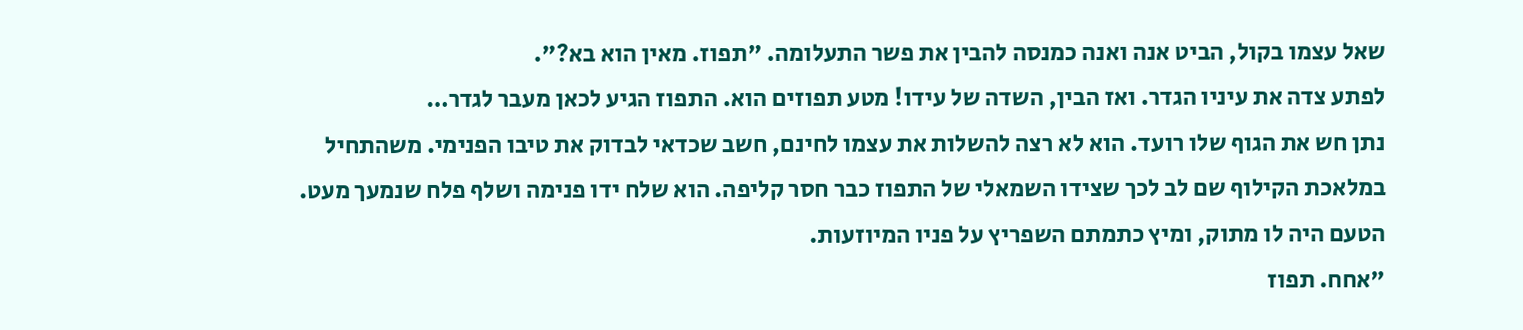שאל עצמו בקול, הביט אנה ואנה כמנסה להבין את פשר התעלומה. "תפוז. מאין הוא בא?".
לפתע צדה את עיניו הגדר. ואז הבין, השדה של עידו! מטע תפוזים הוא. התפוז הגיע לכאן מעבר לגדר…
נתן חש את הגוף שלו רועד. הוא לא רצה להשלות את עצמו לחינם, חשב שכדאי לבדוק את טיבו הפנימי. משהתחיל במלאכת הקילוף שם לב לכך שצידו השמאלי של התפוז כבר חסר קליפה. הוא שלח ידו פנימה ושלף פלח שנמעך מעט. הטעם היה לו מתוק, ומיץ כתמתם השפריץ על פניו המיוזעות.
"אחח. תפוז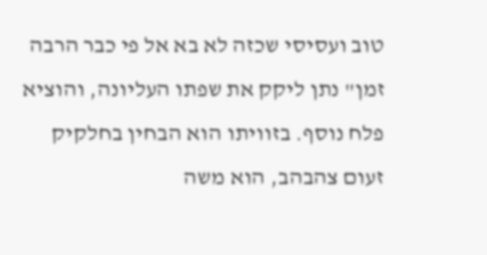טוב ועסיסי שכזה לא בא אל פי כבר הרבה זמן" נתן ליקק את שפתו העליונה, והוציא פלח נוסף. בזוויתו הוא הבחין בחלקיק זעום צהבהב, הוא משה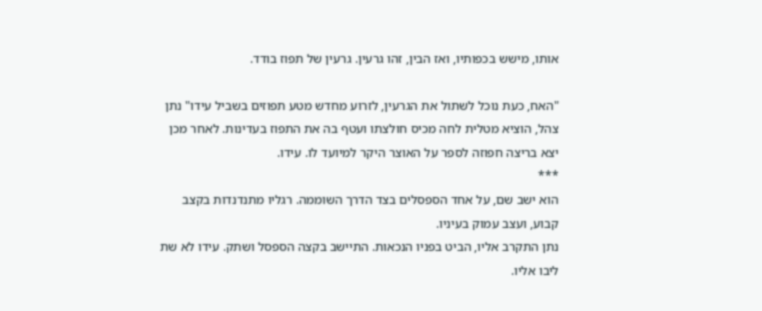אותו, מישש בכפותיו, ואז הבין, זהו גרעין. גרעין של תפוז בודד.

"האח, כעת נוכל לשתול את הגרעין, לזרוע מחדש מטע תפוזים בשביל עידו" נתן צהל, הוציא מטלית לחה מכיס חולצתו ועטף בה את התפוז בעדינות. לאחר מכן יצא בריצה חפוזה לספר על האוצר היקר למיועד לו. עידו.
***
הוא ישב שם, על אחד הספסלים בצד הדרך השוממה. רגליו מתנדנדות בקצב קבוע, ועצב עמוק בעיניו.
נתן התקרב אליו, הביט בפניו הנכאות. התיישב בקצה הספסל ושתק. עידו לא שת ליבו אליו.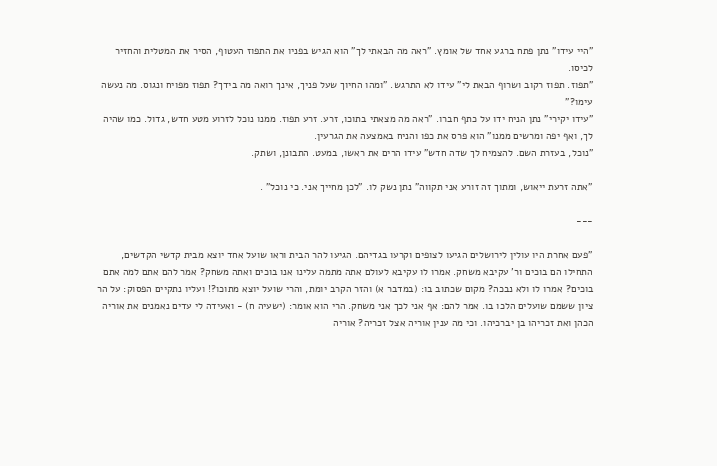"היי עידו" נתן פתח ברגע אחד של אומץ. "ראה מה הבאתי לך" הוא הגיש בפניו את התפוז העטוף, הסיר את המטלית והחזיר לכיסו.
"תפוז. תפוז רקוב ושרוף הבאת לי" עידו לא התרגש. "ומהו החיוך שעל פניך, אינך רואה מה בידך? תפוז מפויח ונגוס. מה נעשה עימו?"
"עידו יקירי" נתן הניח ידו על כתף חברו. "ראה מה מצאתי בתוכו, זרע. זרע תפוז. ממנו נוכל לזרוע מטע חדש, גדול. כמו שהיה לך, ואף יפה ומרשים ממנו" הוא פרס את כפו והניח באמצעה את הגרעין.
"נוכל, בעזרת השם. להצמיח לך שדה חדש" עידו הרים את ראשו, במעט. התבונן, ושתק.

"אתה זרעת ייאוש, ומתוך זה זורע אני תקווה" נתן נשק לו. "לכן מחייך אני. כי נוכל" .

---

"פעם אחרת היו עולין לירושלים הגיעו לצופים וקרעו בגדיהם. הגיעו להר הבית וראו שועל אחד יוצא מבית קדשי הקדשים, התחילו הם בוכים ור' עקיבא משחק. אמרו לו עקיבא לעולם אתה מתמה עלינו אנו בוכים ואתה משחק? אמר להם אתם למה אתם בוכים? אמרו לו ולא נבכה? מקום שכתוב בו: (במדבר א) והזר הקרב יומת, והרי שועל יוצא מתוכו?! ועליו נתקיים הפסוק: על הר ציון ששמם שועלים הלכו בו. אמר להם: אף אני לכך אני משחק. הרי הוא אומר: (ישעיה ח) - ואעידה לי עדים נאמנים את אוריה הכהן ואת זכריהו בן יברכיהו. וכי מה ענין אוריה אצל זכריה? אוריה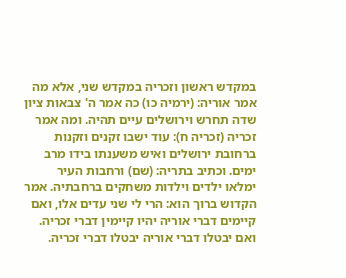במקדש ראשון וזכריה במקדש שני, אלא מה אמר אוריה: (ירמיה כו) כה אמר ה' צבאות ציון שדה תחרש וירושלים עיים תהיה. ומה אמר זכריה (זכריה ח): עוד ישבו זקנים וזקנות ברחובת ירושלים ואיש משענתו בידו מרב ימים. וכתיב בתריה: (שם) ורחבות העיר ימלאו ילדים וילדות משחקים ברחבתיה. אמר הקדוש ברוך הוא: הרי לי שני עדים אלו, ואם קיימים דברי אוריה יהיו קיימין דברי זכריה. ואם יבטלו דברי אוריה יבטלו דברי זכריה.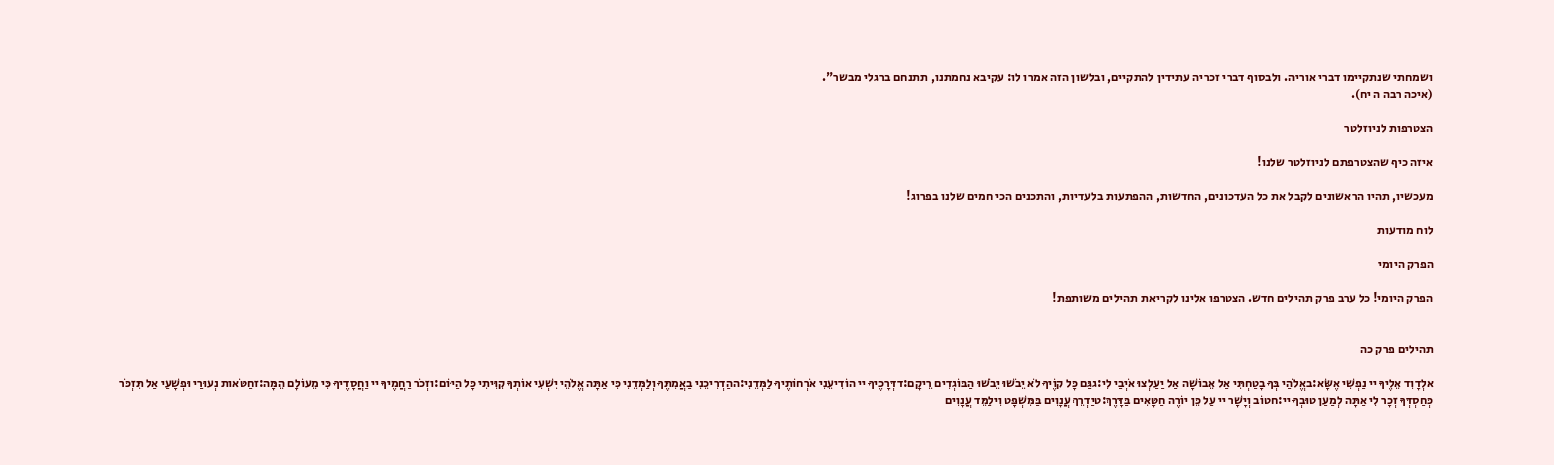ושמחתי שנתקיימו דברי אוריה. ולבסוף דברי זכריה עתידין להתקיים, ובלשון הזה אמרו לו: עקיבא נחמתנו, תתנחם ברגלי מבשר".
(איכה רבה ה יח).

הצטרפות לניוזלטר

איזה כיף שהצטרפתם לניוזלטר שלנו!

מעכשיו, תהיו הראשונים לקבל את כל העדכונים, החדשות, ההפתעות בלעדיות, והתכנים הכי חמים שלנו בפרוג!

לוח מודעות

הפרק היומי

הפרק היומי! כל ערב פרק תהילים חדש. הצטרפו אלינו לקריאת תהילים משותפת!


תהילים פרק כה

אלְדָוִד אֵלֶיךָ יי נַפְשִׁי אֶשָּׂא:באֱלֹהַי בְּךָ בָטַחְתִּי אַל אֵבוֹשָׁה אַל יַעַלְצוּ אֹיְבַי לִי:גגַּם כָּל קוֶֹיךָ לֹא יֵבֹשׁוּ יֵבֹשׁוּ הַבּוֹגְדִים רֵיקָם:דדְּרָכֶיךָ יי הוֹדִיעֵנִי אֹרְחוֹתֶיךָ לַמְּדֵנִי:ההַדְרִיכֵנִי בַאֲמִתֶּךָ וְלַמְּדֵנִי כִּי אַתָּה אֱלֹהֵי יִשְׁעִי אוֹתְךָ קִוִּיתִי כָּל הַיּוֹם:וזְכֹר רַחֲמֶיךָ יי וַחֲסָדֶיךָ כִּי מֵעוֹלָם הֵמָּה:זחַטֹּאות נְעוּרַי וּפְשָׁעַי אַל תִּזְכֹּר כְּחַסְדְּךָ זְכָר לִי אַתָּה לְמַעַן טוּבְךָ יי:חטוֹב וְיָשָׁר יי עַל כֵּן יוֹרֶה חַטָּאִים בַּדָּרֶךְ:טיַדְרֵךְ עֲנָוִים בַּמִּשְׁפָּט וִילַמֵּד עֲנָוִים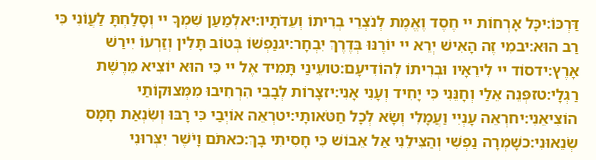דַּרְכּוֹ:יכָּל אָרְחוֹת יי חֶסֶד וֶאֱמֶת לְנֹצְרֵי בְרִיתוֹ וְעֵדֹתָיו:יאלְמַעַן שִׁמְךָ יי וְסָלַחְתָּ לַעֲוֹנִי כִּי רַב הוּא:יבמִי זֶה הָאִישׁ יְרֵא יי יוֹרֶנּוּ בְּדֶרֶךְ יִבְחָר:יגנַפְשׁוֹ בְּטוֹב תָּלִין וְזַרְעוֹ יִירַשׁ אָרֶץ:ידסוֹד יי לִירֵאָיו וּבְרִיתוֹ לְהוֹדִיעָם:טועֵינַי תָּמִיד אֶל יי כִּי הוּא יוֹצִיא מֵרֶשֶׁת רַגְלָי:טזפְּנֵה אֵלַי וְחָנֵּנִי כִּי יָחִיד וְעָנִי אָנִי:יזצָרוֹת לְבָבִי הִרְחִיבוּ מִמְּצוּקוֹתַי הוֹצִיאֵנִי:יחרְאֵה עָנְיִי וַעֲמָלִי וְשָׂא לְכָל חַטֹּאותָי:יטרְאֵה אוֹיְבַי כִּי רָבּוּ וְשִׂנְאַת חָמָס שְׂנֵאוּנִי:כשָׁמְרָה נַפְשִׁי וְהַצִּילֵנִי אַל אֵבוֹשׁ כִּי חָסִיתִי בָךְ:כאתֹּם וָיֹשֶׁר יִצְּרוּנִי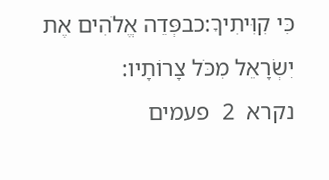כִּי קִוִּיתִיךָ:כבפְּדֵה אֱלֹהִים אֶת יִשְׂרָאֵל מִכֹּל צָרוֹתָיו:
נקרא  2  פעמים